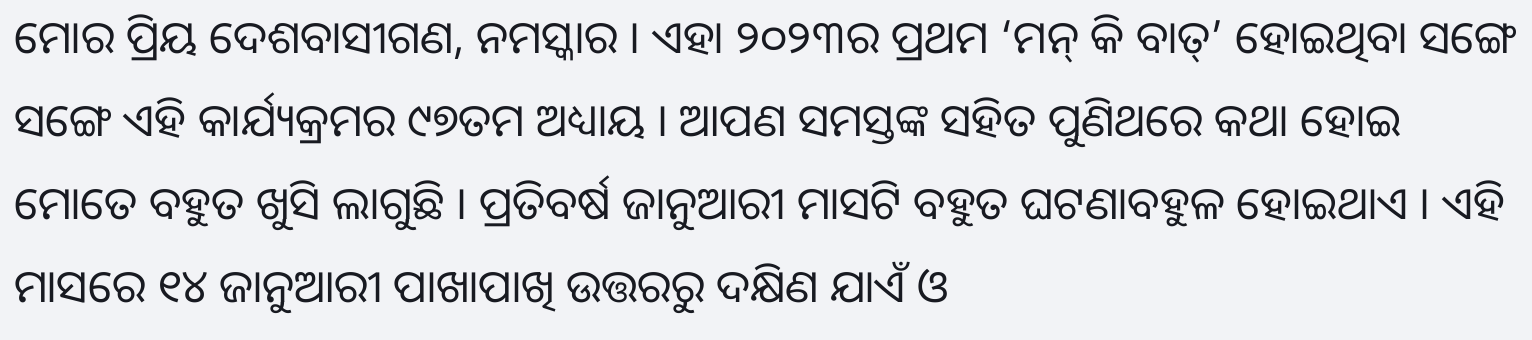ମୋର ପ୍ରିୟ ଦେଶବାସୀଗଣ, ନମସ୍କାର । ଏହା ୨୦୨୩ର ପ୍ରଥମ ‘ମନ୍ କି ବାତ୍’ ହୋଇଥିବା ସଙ୍ଗେ ସଙ୍ଗେ ଏହି କାର୍ଯ୍ୟକ୍ରମର ୯୭ତମ ଅଧ୍ୟାୟ । ଆପଣ ସମସ୍ତଙ୍କ ସହିତ ପୁଣିଥରେ କଥା ହୋଇ ମୋତେ ବହୁତ ଖୁସି ଲାଗୁଛି । ପ୍ରତିବର୍ଷ ଜାନୁଆରୀ ମାସଟି ବହୁତ ଘଟଣାବହୁଳ ହୋଇଥାଏ । ଏହି ମାସରେ ୧୪ ଜାନୁଆରୀ ପାଖାପାଖି ଉତ୍ତରରୁ ଦକ୍ଷିଣ ଯାଏଁ ଓ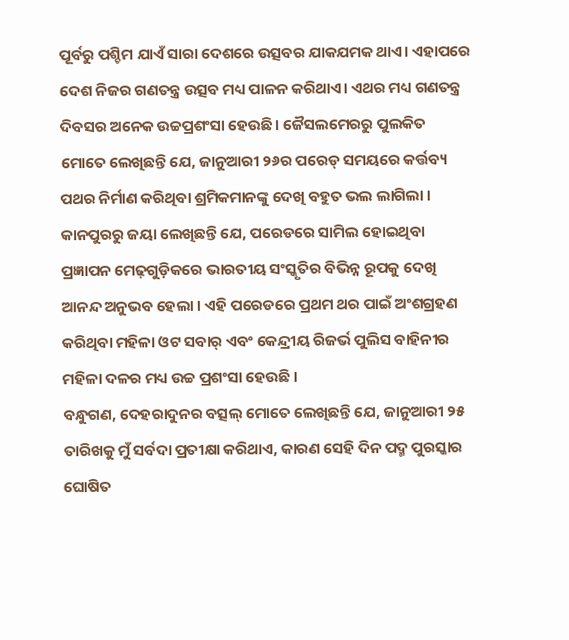ପୂର୍ବରୁ ପଶ୍ଚିମ ଯାଏଁ ସାରା ଦେଶରେ ଉତ୍ସବର ଯାକଯମକ ଥାଏ। ଏହାପରେ ଦେଶ ନିଜର ଗଣତନ୍ତ୍ର ଉତ୍ସବ ମଧ୍ୟ ପାଳନ କରିଥାଏ। ଏଥର ମଧ୍ୟ ଗଣତନ୍ତ୍ର ଦିବସର ଅନେକ ଉଚ୍ଚପ୍ରଶଂସା ହେଉଛି। ଜୈସଲମେରରୁ ପୁଲକିତ ମୋତେ ଲେଖିଛନ୍ତି ଯେ, ଜାନୁଆରୀ ୨୬ର ପରେଡ୍ ସମୟରେ କର୍ତ୍ତବ୍ୟ ପଥର ନିର୍ମାଣ କରିଥିବା ଶ୍ରମିକମାନଙ୍କୁ ଦେଖି ବହୁତ ଭଲ ଲାଗିଲା । କାନପୁରରୁ ଜୟା ଲେଖିଛନ୍ତି ଯେ, ପରେଡରେ ସାମିଲ ହୋଇଥିବା ପ୍ରଜ୍ଞାପନ ମେଢ଼ଗୁଡ଼ିକରେ ଭାରତୀୟ ସଂସ୍କୃତିର ବିଭିନ୍ନ ରୂପକୁ ଦେଖି ଆନନ୍ଦ ଅନୁଭବ ହେଲା । ଏହି ପରେଡରେ ପ୍ରଥମ ଥର ପାଇଁ ଅଂଶଗ୍ରହଣ କରିଥିବା ମହିଳା ଓଟ ସବାର୍ ଏବଂ କେନ୍ଦ୍ରୀୟ ରିଜର୍ଭ ପୁଲିସ ବାହିନୀର ମହିଳା ଦଳର ମଧ୍ୟ ଉଚ୍ଚ ପ୍ରଶଂସା ହେଉଛି ।
ବନ୍ଧୁଗଣ, ଦେହରାଦୁନର ବତ୍ସଲ୍ ମୋତେ ଲେଖିଛନ୍ତି ଯେ, ଜାନୁଆରୀ ୨୫ ତାରିଖକୁ ମୁଁ ସର୍ବଦା ପ୍ରତୀକ୍ଷା କରିଥାଏ, କାରଣ ସେହି ଦିନ ପଦ୍ମ ପୁରସ୍କାର ଘୋଷିତ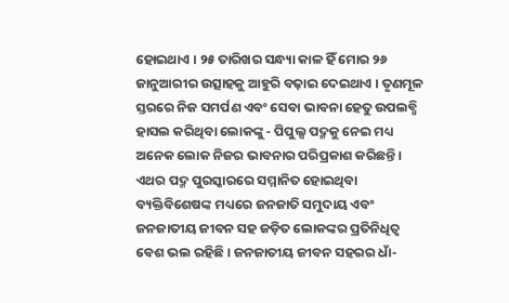ହୋଇଥାଏ । ୨୫ ତାରିଖର ସନ୍ଧ୍ୟା କାଳ ହିଁ ମୋର ୨୬ ଜାନୁଆରୀର ଉତ୍ସାହକୁ ଆହୁରି ବଢ଼ାଇ ଦେଇଥାଏ । ତୃଣମୂଳ ସ୍ତରରେ ନିଜ ସମର୍ପଣ ଏବଂ ସେବା ଭାବନା ହେତୁ ଉପଲବ୍ଧି ହାସଲ କରିଥିବା ଲୋକଙ୍କୁ - ପିପୁଲ୍ସ ପଦ୍ମକୁ ନେଇ ମଧ୍ୟ ଅନେକ ଲୋକ ନିଜର ଭାବନାର ପରିପ୍ରକାଶ କରିଛନ୍ତି । ଏଥର ପଦ୍ମ ପୁରସ୍କାରରେ ସମ୍ମାନିତ ହୋଇଥିବା ବ୍ୟକ୍ତିବିଶେଷଙ୍କ ମଧ୍ୟରେ ଜନଜାତି ସମୁଦାୟ ଏବଂ ଜନଜାତୀୟ ଜୀବନ ସହ ଜଡ଼ିତ ଲୋକଙ୍କର ପ୍ରତିନିଧିତ୍ୱ ବେଶ ଭଲ ରହିଛି । ଜନଜାତୀୟ ଜୀବନ ସହରର ଧାଁ-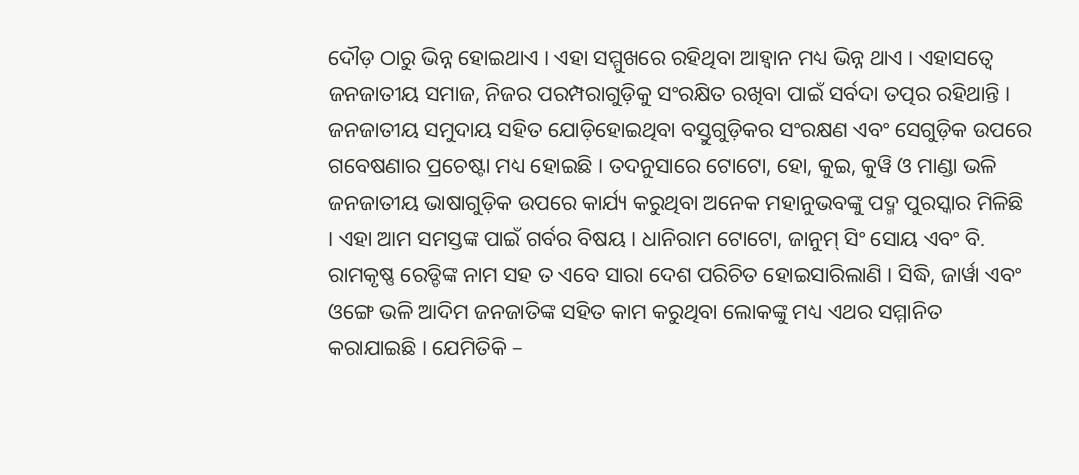ଦୌଡ଼ ଠାରୁ ଭିନ୍ନ ହୋଇଥାଏ । ଏହା ସମ୍ମୁଖରେ ରହିଥିବା ଆହ୍ୱାନ ମଧ୍ୟ ଭିନ୍ନ ଥାଏ । ଏହାସତ୍ୱେ ଜନଜାତୀୟ ସମାଜ, ନିଜର ପରମ୍ପରାଗୁଡ଼ିକୁ ସଂରକ୍ଷିତ ରଖିବା ପାଇଁ ସର୍ବଦା ତତ୍ପର ରହିଥାନ୍ତି । ଜନଜାତୀୟ ସମୁଦାୟ ସହିତ ଯୋଡ଼ିହୋଇଥିବା ବସ୍ତୁଗୁଡ଼ିକର ସଂରକ୍ଷଣ ଏବଂ ସେଗୁଡ଼ିକ ଉପରେ ଗବେଷଣାର ପ୍ରଚେଷ୍ଟା ମଧ୍ୟ ହୋଇଛି । ତଦନୁସାରେ ଟୋଟୋ, ହୋ, କୁଇ, କୁୱି ଓ ମାଣ୍ଡା ଭଳି ଜନଜାତୀୟ ଭାଷାଗୁଡ଼ିକ ଉପରେ କାର୍ଯ୍ୟ କରୁଥିବା ଅନେକ ମହାନୁଭବଙ୍କୁ ପଦ୍ମ ପୁରସ୍କାର ମିଳିଛି । ଏହା ଆମ ସମସ୍ତଙ୍କ ପାଇଁ ଗର୍ବର ବିଷୟ । ଧାନିରାମ ଟୋଟୋ, ଜାନୁମ୍ ସିଂ ସୋୟ ଏବଂ ବି. ରାମକୃଷ୍ଣ ରେଡ୍ଡିଙ୍କ ନାମ ସହ ତ ଏବେ ସାରା ଦେଶ ପରିଚିତ ହୋଇସାରିଲାଣି । ସିଦ୍ଧି, ଜାର୍ୱା ଏବଂ ଓଙ୍ଗେ ଭଳି ଆଦିମ ଜନଜାତିଙ୍କ ସହିତ କାମ କରୁଥିବା ଲୋକଙ୍କୁ ମଧ୍ୟ ଏଥର ସମ୍ମାନିତ କରାଯାଇଛି । ଯେମିତିକି –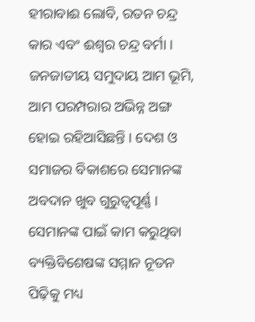ହୀରାବାଈ ଲୋବି, ରତନ ଚନ୍ଦ୍ର କାର ଏବଂ ଈଶ୍ୱର ଚନ୍ଦ୍ର ବର୍ମା । ଜନଜାତୀୟ ସମୁଦାୟ ଆମ ଭୂମି, ଆମ ପରମ୍ପରାର ଅଭିନ୍ନ ଅଙ୍ଗ ହୋଇ ରହିଆସିଛନ୍ତି । ଦେଶ ଓ ସମାଜର ବିକାଶରେ ସେମାନଙ୍କ ଅବଦାନ ଖୁବ ଗୁରୁତ୍ୱପୂର୍ଣ୍ଣ । ସେମାନଙ୍କ ପାଇଁ କାମ କରୁଥିବା ବ୍ୟକ୍ତିବିଶେଷଙ୍କ ସମ୍ମାନ ନୂତନ ପିଢ଼ିକୁ ମଧ୍ୟ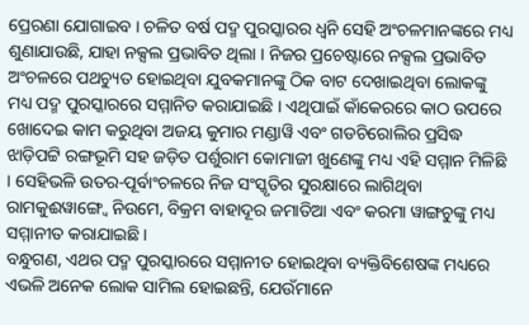ପ୍ରେରଣା ଯୋଗାଇବ । ଚଳିତ ବର୍ଷ ପଦ୍ମ ପୁରସ୍କାରର ଧ୍ୱନି ସେହି ଅଂଚଳମାନଙ୍କରେ ମଧ୍ୟ ଶୁଣାଯାଉଛି, ଯାହା ନକ୍ସଲ ପ୍ରଭାବିତ ଥିଲା । ନିଜର ପ୍ରଚେଷ୍ଟାରେ ନକ୍ସଲ ପ୍ରଭାବିତ ଅଂଚଳରେ ପଥଚ୍ୟୁତ ହୋଇଥିବା ଯୁବକମାନଙ୍କୁ ଠିକ ବାଟ ଦେଖାଇଥିବା ଲୋକଙ୍କୁ ମଧ୍ୟ ପଦ୍ମ ପୁରସ୍କାରରେ ସମ୍ମାନିତ କରାଯାଇଛି । ଏଥିପାଇଁ କାଁକେରରେ କାଠ ଉପରେ ଖୋଦେଇ କାମ କରୁଥିବା ଅଜୟ କୁମାର ମଣ୍ଡାୱି ଏବଂ ଗଡଚିରୋଲିର ପ୍ରସିଦ୍ଧ ଝାଡ଼ିପଟ୍ଟି ରଙ୍ଗଭୂମି ସହ ଜଡ଼ିତ ପର୍ଶୁରାମ କୋମାଜୀ ଖୁଣେଙ୍କୁ ମଧ୍ୟ ଏହି ସମ୍ମାନ ମିଳିଛି । ସେହିଭଳି ଉତର-ପୂର୍ବାଂଚଳରେ ନିଜ ସଂସ୍କୃତିର ସୁରକ୍ଷାରେ ଲାଗିଥିବା ରାମକୁଈୱାଙ୍ଗ୍ବେ ନିଉମେ, ବିକ୍ରମ ବାହାଦୂର ଜମାତିଆ ଏବଂ କରମା ୱାଙ୍ଗଚୁଙ୍କୁ ମଧ୍ୟ ସମ୍ମାନୀତ କରାଯାଇଛି।
ବନ୍ଧୁଗଣ, ଏଥର ପଦ୍ମ ପୁରସ୍କାରରେ ସମ୍ମାନୀତ ହୋଇଥିବା ବ୍ୟକ୍ତିବିଶେଷଙ୍କ ମଧ୍ୟରେ ଏଭଳି ଅନେକ ଲୋକ ସାମିଲ ହୋଇଛନ୍ତି, ଯେଉଁମାନେ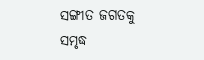ସଙ୍ଗୀତ ଜଗତକୁ ସମୃଦ୍ଧ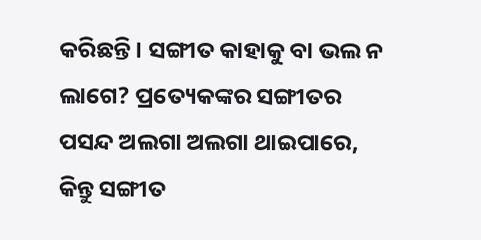କରିଛନ୍ତି । ସଙ୍ଗୀତ କାହାକୁ ବା ଭଲ ନ ଲାଗେ? ପ୍ରତ୍ୟେକଙ୍କର ସଙ୍ଗୀତର ପସନ୍ଦ ଅଲଗା ଅଲଗା ଥାଇପାରେ, କିନ୍ତୁ ସଙ୍ଗୀତ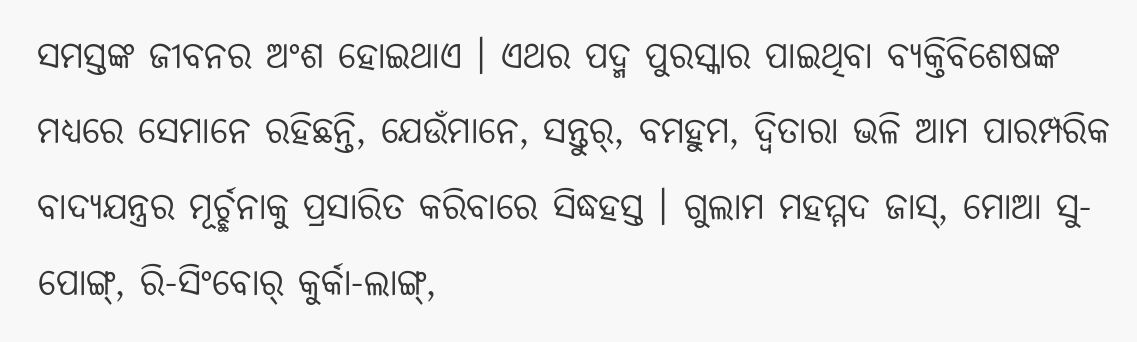ସମସ୍ତଙ୍କ ଜୀବନର ଅଂଶ ହୋଇଥାଏ । ଏଥର ପଦ୍ମ ପୁରସ୍କାର ପାଇଥିବା ବ୍ୟକ୍ତିବିଶେଷଙ୍କ ମଧ୍ୟରେ ସେମାନେ ରହିଛନ୍ତି, ଯେଉଁମାନେ, ସନ୍ତୁର୍, ବମହୁମ, ଦ୍ୱିତାରା ଭଳି ଆମ ପାରମ୍ପରିକ ବାଦ୍ୟଯନ୍ତ୍ରର ମୂର୍ଚ୍ଛନାକୁ ପ୍ରସାରିତ କରିବାରେ ସିଦ୍ଧହସ୍ତ । ଗୁଲାମ ମହମ୍ମଦ ଜାସ୍, ମୋଆ ସୁ-ପୋଙ୍ଗ୍, ରି-ସିଂବୋର୍ କୁର୍କା-ଲାଙ୍ଗ୍,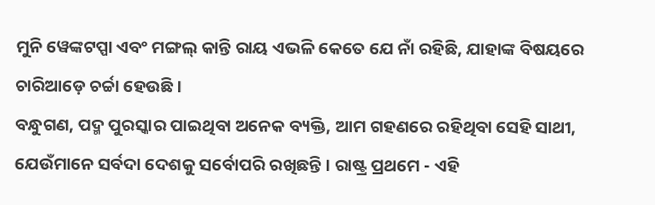ମୁନି ୱେଙ୍କଟପ୍ପା ଏବଂ ମଙ୍ଗଲ୍ କାନ୍ତି ରାୟ ଏଭଳି କେତେ ଯେ ନାଁ ରହିଛି, ଯାହାଙ୍କ ବିଷୟରେ ଚାରିଆଡ଼େ ଚର୍ଚ୍ଚା ହେଉଛି ।
ବନ୍ଧୁଗଣ, ପଦ୍ମ ପୁରସ୍କାର ପାଇଥିବା ଅନେକ ବ୍ୟକ୍ତି, ଆମ ଗହଣରେ ରହିଥିବା ସେହି ସାଥୀ, ଯେଉଁମାନେ ସର୍ବଦା ଦେଶକୁ ସର୍ବୋପରି ରଖିଛନ୍ତି । ରାଷ୍ଟ୍ର ପ୍ରଥମେ - ଏହି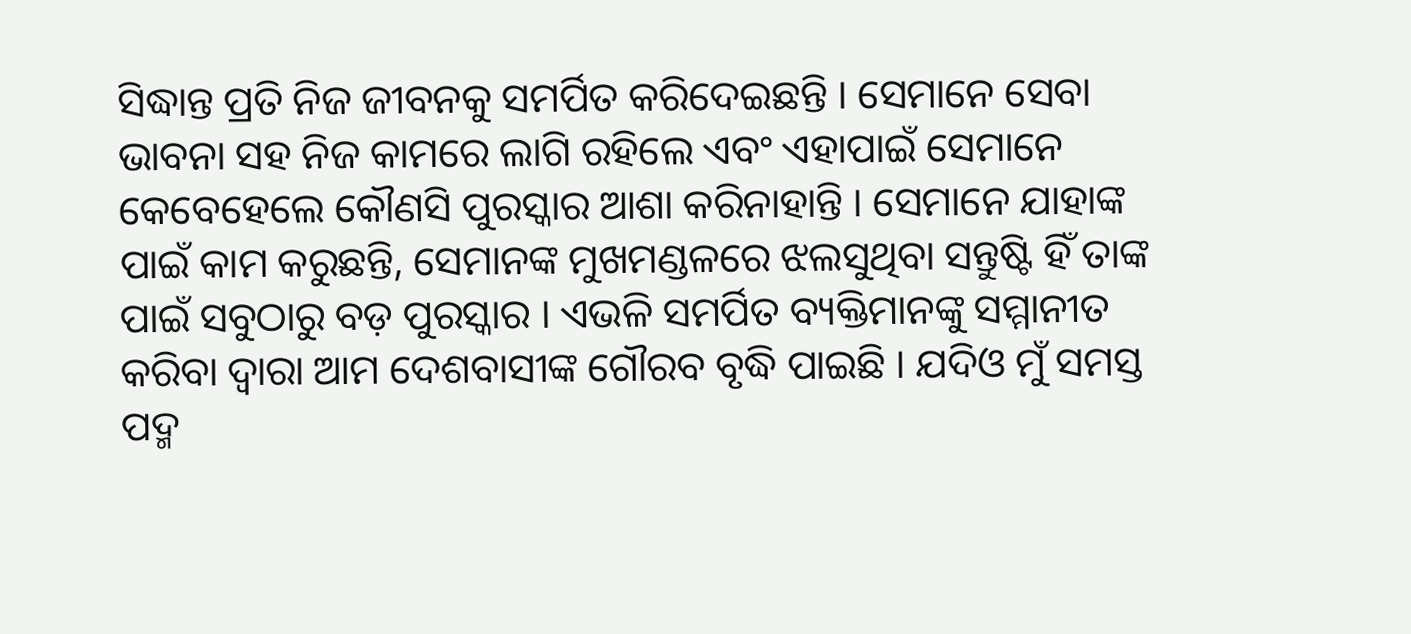ସିଦ୍ଧାନ୍ତ ପ୍ରତି ନିଜ ଜୀବନକୁ ସମର୍ପିତ କରିଦେଇଛନ୍ତି । ସେମାନେ ସେବା ଭାବନା ସହ ନିଜ କାମରେ ଲାଗି ରହିଲେ ଏବଂ ଏହାପାଇଁ ସେମାନେ କେବେହେଲେ କୌଣସି ପୁରସ୍କାର ଆଶା କରିନାହାନ୍ତି । ସେମାନେ ଯାହାଙ୍କ ପାଇଁ କାମ କରୁଛନ୍ତି, ସେମାନଙ୍କ ମୁଖମଣ୍ଡଳରେ ଝଲସୁଥିବା ସନ୍ତୁଷ୍ଟି ହିଁ ତାଙ୍କ ପାଇଁ ସବୁଠାରୁ ବଡ଼ ପୁରସ୍କାର । ଏଭଳି ସମର୍ପିତ ବ୍ୟକ୍ତିମାନଙ୍କୁ ସମ୍ମାନୀତ କରିବା ଦ୍ୱାରା ଆମ ଦେଶବାସୀଙ୍କ ଗୌରବ ବୃଦ୍ଧି ପାଇଛି । ଯଦିଓ ମୁଁ ସମସ୍ତ ପଦ୍ମ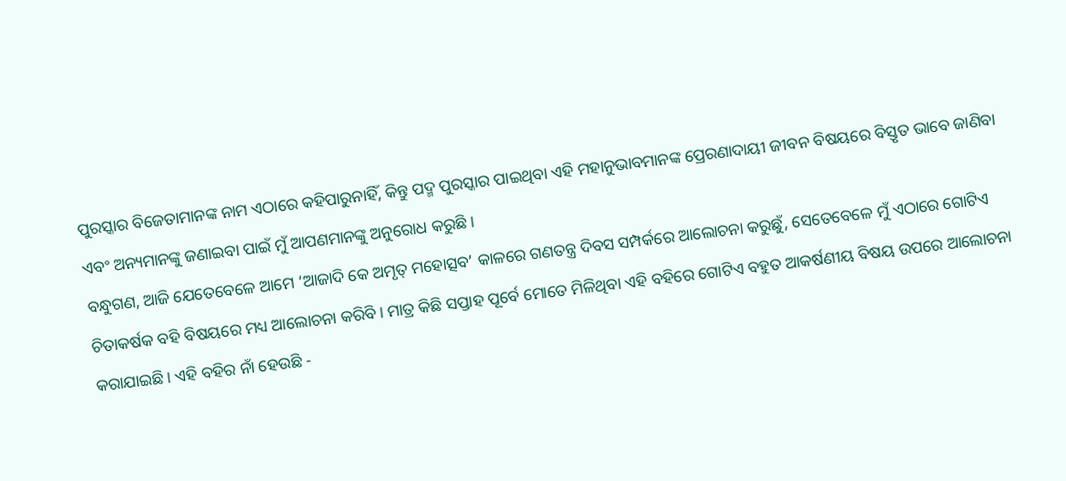ପୁରସ୍କାର ବିଜେତାମାନଙ୍କ ନାମ ଏଠାରେ କହିପାରୁନାହିଁ, କିନ୍ତୁ ପଦ୍ମ ପୁରସ୍କାର ପାଇଥିବା ଏହି ମହାନୁଭାବମାନଙ୍କ ପ୍ରେରଣାଦାୟୀ ଜୀବନ ବିଷୟରେ ବିସ୍ତୃତ ଭାବେ ଜାଣିବା ଏବଂ ଅନ୍ୟମାନଙ୍କୁ ଜଣାଇବା ପାଇଁ ମୁଁ ଆପଣମାନଙ୍କୁ ଅନୁରୋଧ କରୁଛି ।
ବନ୍ଧୁଗଣ, ଆଜି ଯେତେବେଳେ ଆମେ ‘ଆଜାଦି କେ ଅମୃତ୍ ମହୋତ୍ସବ’ କାଳରେ ଗଣତନ୍ତ୍ର ଦିବସ ସମ୍ପର୍କରେ ଆଲୋଚନା କରୁଛୁଁ, ସେତେବେଳେ ମୁଁ ଏଠାରେ ଗୋଟିଏ ଚିତାକର୍ଷକ ବହି ବିଷୟରେ ମଧ୍ୟ ଆଲୋଚନା କରିବି । ମାତ୍ର କିଛି ସପ୍ତାହ ପୂର୍ବେ ମୋତେ ମିଳିଥିବା ଏହି ବହିରେ ଗୋଟିଏ ବହୁତ ଆକର୍ଷଣୀୟ ବିଷୟ ଉପରେ ଆଲୋଚନା କରାଯାଇଛି । ଏହି ବହିର ନାଁ ହେଉଛି -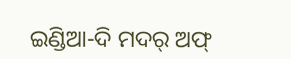ଇଣ୍ଡିଆ-ଦି ମଦର୍ ଅଫ୍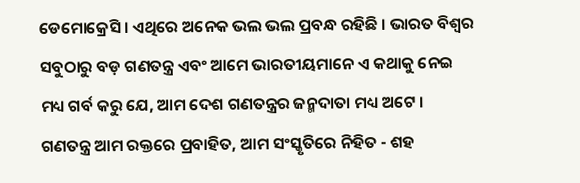ଡେମୋକ୍ରେସି । ଏଥିରେ ଅନେକ ଭଲ ଭଲ ପ୍ରବନ୍ଧ ରହିଛି । ଭାରତ ବିଶ୍ୱର ସବୁଠାରୁ ବଡ଼ ଗଣତନ୍ତ୍ର ଏବଂ ଆମେ ଭାରତୀୟମାନେ ଏ କଥାକୁ ନେଇ ମଧ୍ୟ ଗର୍ବ କରୁ ଯେ, ଆମ ଦେଶ ଗଣତନ୍ତ୍ରର ଜନ୍ମଦାତା ମଧ୍ୟ ଅଟେ । ଗଣତନ୍ତ୍ର ଆମ ରକ୍ତରେ ପ୍ରବାହିତ, ଆମ ସଂସ୍କୃତିରେ ନିହିତ - ଶହ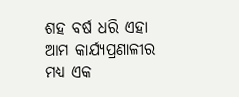ଶହ ବର୍ଷ ଧରି ଏହା ଆମ କାର୍ଯ୍ୟପ୍ରଣାଳୀର ମଧ୍ୟ ଏକ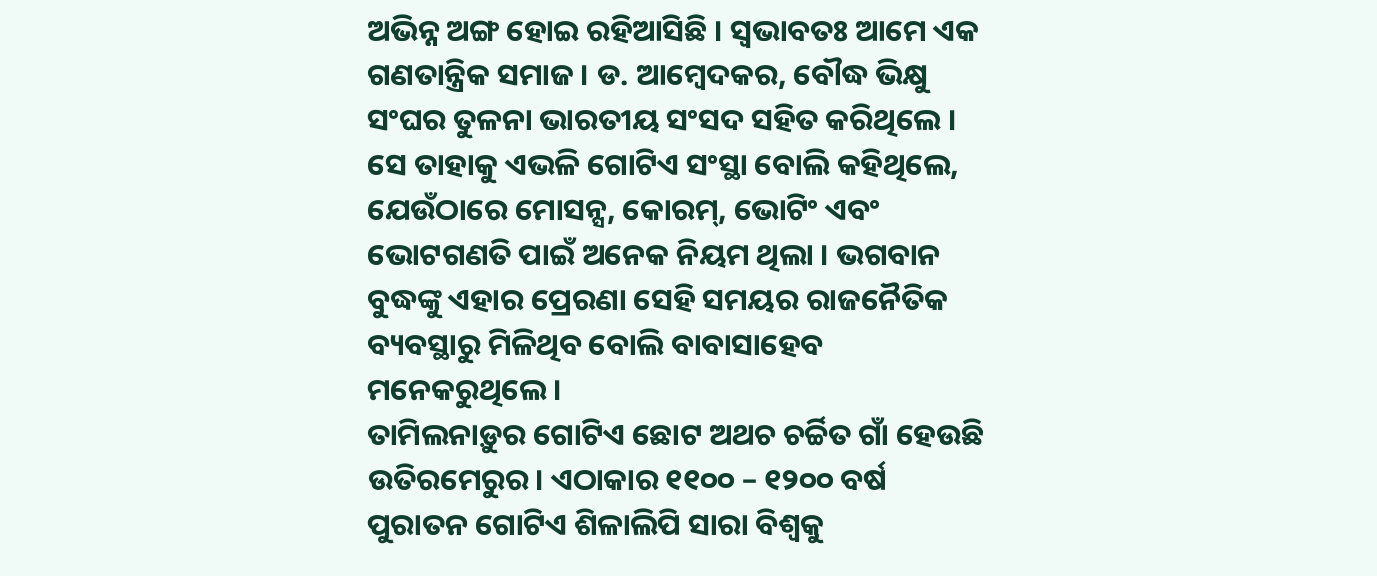ଅଭିନ୍ନ ଅଙ୍ଗ ହୋଇ ରହିଆସିଛି । ସ୍ୱଭାବତଃ ଆମେ ଏକ ଗଣତାନ୍ତ୍ରିକ ସମାଜ । ଡ. ଆମ୍ବେଦକର, ବୌଦ୍ଧ ଭିକ୍ଷୁ ସଂଘର ତୁଳନା ଭାରତୀୟ ସଂସଦ ସହିତ କରିଥିଲେ । ସେ ତାହାକୁ ଏଭଳି ଗୋଟିଏ ସଂସ୍ଥା ବୋଲି କହିଥିଲେ, ଯେଉଁଠାରେ ମୋସନ୍ସ, କୋରମ୍, ଭୋଟିଂ ଏବଂ ଭୋଟଗଣତି ପାଇଁ ଅନେକ ନିୟମ ଥିଲା । ଭଗବାନ ବୁଦ୍ଧଙ୍କୁ ଏହାର ପ୍ରେରଣା ସେହି ସମୟର ରାଜନୈତିକ ବ୍ୟବସ୍ଥାରୁ ମିଳିଥିବ ବୋଲି ବାବାସାହେବ ମନେକରୁଥିଲେ ।
ତାମିଲନାଡ଼ୁର ଗୋଟିଏ ଛୋଟ ଅଥଚ ଚର୍ଚ୍ଚିତ ଗାଁ ହେଉଛି ଉତିରମେରୁର। ଏଠାକାର ୧୧୦୦ – ୧୨୦୦ ବର୍ଷ ପୁରାତନ ଗୋଟିଏ ଶିଳାଲିପି ସାରା ବିଶ୍ୱକୁ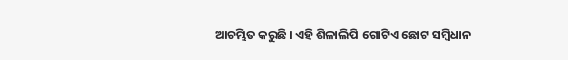ଆଚମ୍ଭିତ କରୁଛି । ଏହି ଶିଳାଲିପି ଗୋଟିଏ ଛୋଟ ସମ୍ବିଧାନ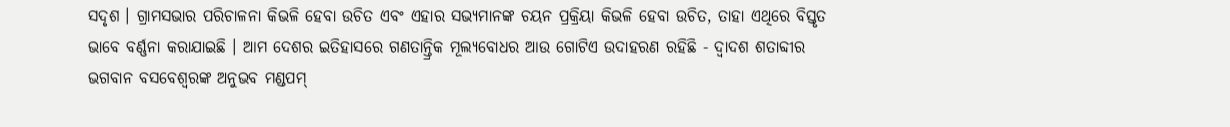ସଦୃଶ । ଗ୍ରାମସଭାର ପରିଚାଳନା କିଭଳି ହେବା ଉଚିତ ଏବଂ ଏହାର ସଭ୍ୟମାନଙ୍କ ଚୟନ ପ୍ରକ୍ରିୟା କିଭଳି ହେବା ଉଚିତ, ତାହା ଏଥିରେ ବିସ୍ତୃତ ଭାବେ ବର୍ଣ୍ଣନା କରାଯାଇଛି । ଆମ ଦେଶର ଇତିହାସରେ ଗଣତାନ୍ତ୍ରିକ ମୂଲ୍ୟବୋଧର ଆଉ ଗୋଟିଏ ଉଦାହରଣ ରହିଛି - ଦ୍ୱାଦଶ ଶତାବ୍ଦୀର ଭଗବାନ ବସବେଶ୍ୱରଙ୍କ ଅନୁଭବ ମଣ୍ଡପମ୍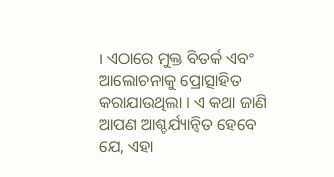। ଏଠାରେ ମୁକ୍ତ ବିତର୍କ ଏବଂ ଆଲୋଚନାକୁ ପ୍ରୋତ୍ସାହିତ କରାଯାଉଥିଲା । ଏ କଥା ଜାଣି ଆପଣ ଆଶ୍ଚର୍ଯ୍ୟାନ୍ୱିତ ହେବେ ଯେ, ଏହା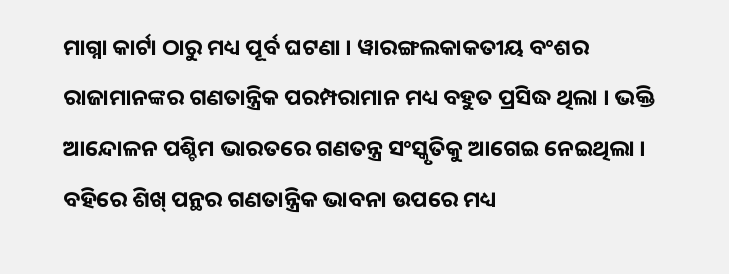ମାଗ୍ନା କାର୍ଟା ଠାରୁ ମଧ୍ୟ ପୂର୍ବ ଘଟଣା । ୱାରଙ୍ଗଲକାକତୀୟ ବଂଶର ରାଜାମାନଙ୍କର ଗଣତାନ୍ତ୍ରିକ ପରମ୍ପରାମାନ ମଧ୍ୟ ବହୁତ ପ୍ରସିଦ୍ଧ ଥିଲା । ଭକ୍ତି ଆନ୍ଦୋଳନ ପଶ୍ଚିମ ଭାରତରେ ଗଣତନ୍ତ୍ର ସଂସ୍କୃତିକୁ ଆଗେଇ ନେଇଥିଲା । ବହିରେ ଶିଖ୍ ପନ୍ଥର ଗଣତାନ୍ତ୍ରିକ ଭାବନା ଉପରେ ମଧ୍ୟ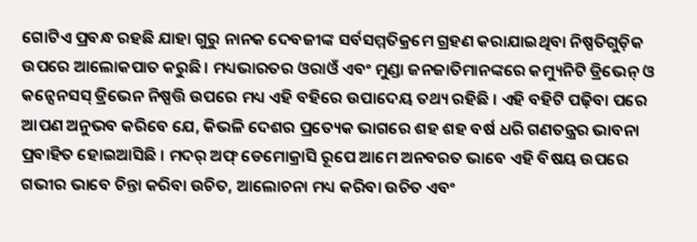ଗୋଟିଏ ପ୍ରବନ୍ଧ ରହଛି ଯାହା ଗୁରୁ ନାନକ ଦେବଜୀଙ୍କ ସର୍ବସମ୍ମତିକ୍ରମେ ଗ୍ରହଣ କରାଯାଇଥିବା ନିଷ୍ପତିଗୁଡ଼ିକ ଉପରେ ଆଲୋକପାତ କରୁଛି । ମଧ୍ୟଭାରତର ଓରାଓଁ ଏବଂ ମୁଣ୍ଡା ଜନଜାତିମାନଙ୍କରେ କମ୍ୟୁନିଟି ଡ୍ରିଭେନ୍ ଓ କନ୍ସେନସସ୍ ଡ୍ରିଭେନ ନିଷ୍ପତ୍ତି ଉପରେ ମଧ୍ୟ ଏହି ବହିରେ ଉପାଦେୟ ତଥ୍ୟ ରହିଛି । ଏହି ବହିଟି ପଢ଼ିବା ପରେ ଆପଣ ଅନୁଭବ କରିବେ ଯେ, କିଭଳି ଦେଶର ପ୍ରତ୍ୟେକ ଭାଗରେ ଶହ ଶହ ବର୍ଷ ଧରି ଗଣତନ୍ତ୍ରର ଭାବନା ପ୍ରବାହିତ ହୋଇଆସିଛି । ମଦର୍ ଅଫ୍ ଡେମୋକ୍ରାସି ରୂପେ ଆମେ ଅନବରତ ଭାବେ ଏହି ବିଷୟ ଉପରେ ଗଭୀର ଭାବେ ଚିନ୍ତା କରିବା ଉଚିତ, ଆଲୋଚନା ମଧ୍ୟ କରିବା ଉଚିତ ଏବଂ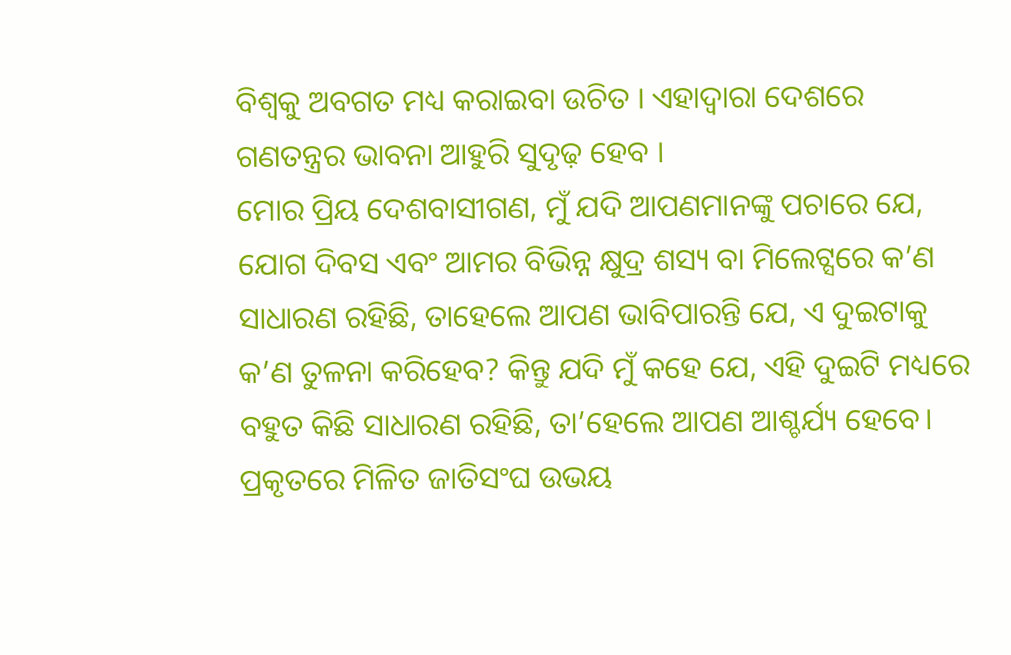ବିଶ୍ୱକୁ ଅବଗତ ମଧ୍ୟ କରାଇବା ଉଚିତ । ଏହାଦ୍ୱାରା ଦେଶରେ ଗଣତନ୍ତ୍ରର ଭାବନା ଆହୁରି ସୁଦୃଢ଼ ହେବ ।
ମୋର ପ୍ରିୟ ଦେଶବାସୀଗଣ, ମୁଁ ଯଦି ଆପଣମାନଙ୍କୁ ପଚାରେ ଯେ, ଯୋଗ ଦିବସ ଏବଂ ଆମର ବିଭିନ୍ନ କ୍ଷୁଦ୍ର ଶସ୍ୟ ବା ମିଲେଟ୍ସରେ କ’ଣ ସାଧାରଣ ରହିଛି, ତାହେଲେ ଆପଣ ଭାବିପାରନ୍ତି ଯେ, ଏ ଦୁଇଟାକୁ କ’ଣ ତୁଳନା କରିହେବ? କିନ୍ତୁ ଯଦି ମୁଁ କହେ ଯେ, ଏହି ଦୁଇଟି ମଧ୍ୟରେ ବହୁତ କିଛି ସାଧାରଣ ରହିଛି, ତା’ହେଲେ ଆପଣ ଆଶ୍ଚର୍ଯ୍ୟ ହେବେ। ପ୍ରକୃତରେ ମିଳିତ ଜାତିସଂଘ ଉଭୟ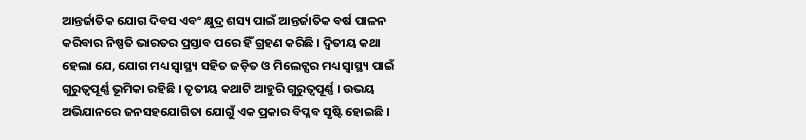ଆନ୍ତର୍ଜାତିକ ଯୋଗ ଦିବସ ଏବଂ କ୍ଷୁଦ୍ର ଶସ୍ୟ ପାଇଁ ଆନ୍ତର୍ଜାତିକ ବର୍ଷ ପାଳନ କରିବାର ନିଷ୍ପତି ଭାରତର ପ୍ରସ୍ତାବ ପରେ ହିଁ ଗ୍ରହଣ କରିଛି । ଦ୍ୱିତୀୟ କଥା ହେଲା ଯେ, ଯୋଗ ମଧ୍ୟ ସ୍ୱାସ୍ଥ୍ୟ ସହିତ ଜଡ଼ିତ ଓ ମିଲେଟ୍ସର ମଧ୍ୟ ସ୍ୱାସ୍ଥ୍ୟ ପାଇଁ ଗୁରୁତ୍ୱପୂର୍ଣ୍ଣ ଭୂମିକା ରହିଛି । ତୃତୀୟ କଥାଟି ଆହୁରି ଗୁରୁତ୍ୱପୂର୍ଣ୍ଣ । ଉଭୟ ଅଭିଯାନରେ ଜନସହଯୋଗିତା ଯୋଗୁଁ ଏକ ପ୍ରକାର ବିପ୍ଳବ ସୃଷ୍ଟି ହୋଇଛି ।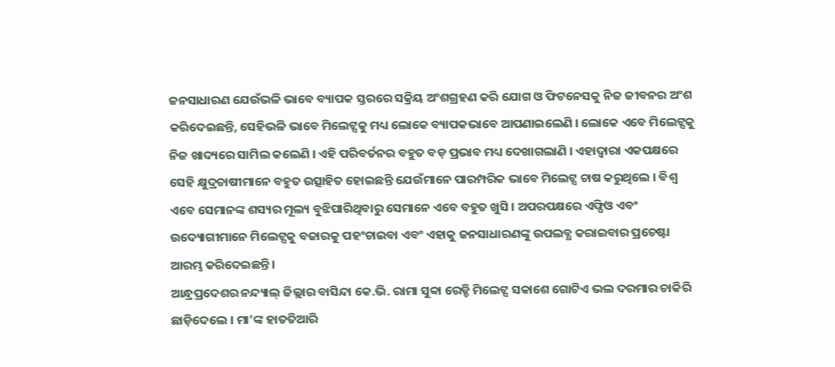ଜନସାଧାରଣ ଯେଉଁଭଳି ଭାବେ ବ୍ୟାପକ ସ୍ତରରେ ସକ୍ରିୟ ଅଂଶଗ୍ରହଣ କରି ଯୋଗ ଓ ଫିଟନେସକୁ ନିଜ ଜୀବନର ଅଂଶ କରିଦେଇଛନ୍ତି, ସେହିଭଳି ଭାବେ ମିଲେଟ୍ସକୁ ମଧ୍ୟ ଲୋକେ ବ୍ୟାପକଭାବେ ଆପଣାଇଲେଣି । ଲୋକେ ଏବେ ମିଲେଟ୍ସକୁ ନିଜ ଖାଦ୍ୟରେ ସାମିଲ କଲେଣି । ଏହି ପରିବର୍ତନର ବହୁତ ବଡ଼ ପ୍ରଭାବ ମଧ୍ୟ ଦେଖାଗଲାଣି । ଏହାଦ୍ୱାରା ଏକପକ୍ଷରେ ସେହି କ୍ଷୁଦ୍ରଚାଷୀମାନେ ବହୁତ ଉତ୍ସାହିତ ହୋଇଛନ୍ତି ଯେଉଁମାନେ ପାରମ୍ପରିକ ଭାବେ ମିଲେଟ୍ସ ଚାଷ କରୁଥିଲେ । ବିଶ୍ୱ ଏବେ ସେମାନଙ୍କ ଶସ୍ୟର ମୂଲ୍ୟ ବୁଝିପାରିଥିବାରୁ ସେମାନେ ଏବେ ବହୁତ ଖୁସି । ଅପରପକ୍ଷରେ ଏଫ୍ପିଓ ଏବଂ ଉଦ୍ୟୋଗୀମାନେ ମିଲେଟ୍ସକୁ ବଜାରକୁ ପହଂଚାଇବା ଏବଂ ଏହାକୁ ଜନସାଧାରଣଙ୍କୁ ଉପଲବ୍ଧ କରାଇବାର ପ୍ରଚେଷ୍ଟା ଆରମ୍ଭ କରିଦେଇଛନ୍ତି ।
ଆନ୍ଧ୍ରପ୍ରଦେଶର ନନ୍ଦ୍ୟାଲ୍ ଜିଲ୍ଲାର ବାସିନ୍ଦା କେ.ଭି. ରାମା ସୁବ୍ବା ରେଡ୍ଡି ମିଲେଟ୍ସ ସକାଶେ ଗୋଟିଏ ଭଲ ଦରମାର ଚାକିରି ଛାଡ଼ିଦେଲେ । ମା’ଙ୍କ ହାତତିଆରି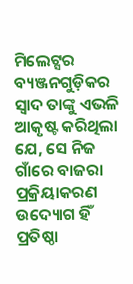ମିଲେଟ୍ସର ବ୍ୟଞ୍ଜନଗୁଡ଼ିକର ସ୍ୱାଦ ତାଙ୍କୁ ଏଭଳି ଆକୃଷ୍ଟ କରିଥିଲା ଯେ, ସେ ନିଜ ଗାଁରେ ବାଜରା ପ୍ରକ୍ରିୟାକରଣ ଉଦ୍ୟୋଗ ହିଁ ପ୍ରତିଷ୍ଠା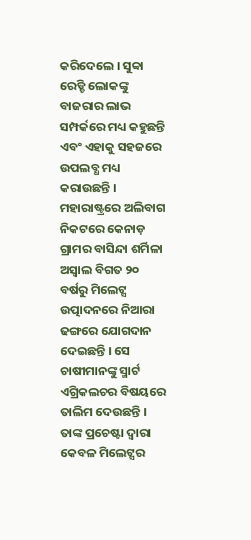କରିଦେଲେ । ସୁବ୍ବା ରେଡ୍ଡି ଲୋକଙ୍କୁ ବାଜରାର ଲାଭ ସମ୍ପର୍କରେ ମଧ୍ୟ କହୁଛନ୍ତି ଏବଂ ଏହାକୁ ସହଜରେ ଉପଲବ୍ଧ ମଧ୍ୟ କରାଉଛନ୍ତି । ମହାରାଷ୍ଟ୍ରରେ ଅଲିବାଗ ନିକଟରେ କେନାଡ଼ ଗ୍ରାମର ବାସିନ୍ଦା ଶର୍ମିଳା ଅସ୍ୱାଲ ବିଗତ ୨୦ ବର୍ଷରୁ ମିଲେଟ୍ସ ଉତ୍ପାଦନରେ ନିଆରା ଢଙ୍ଗରେ ଯୋଗଦାନ ଦେଇଛନ୍ତି । ସେ ଚାଷୀମାନଙ୍କୁ ସ୍ମାର୍ଟ ଏଗ୍ରିକଲଚର ବିଷୟରେ ତାଲିମ ଦେଉଛନ୍ତି । ତାଙ୍କ ପ୍ରଚେଷ୍ଟା ଦ୍ୱାରା କେବଳ ମିଲେଟ୍ସର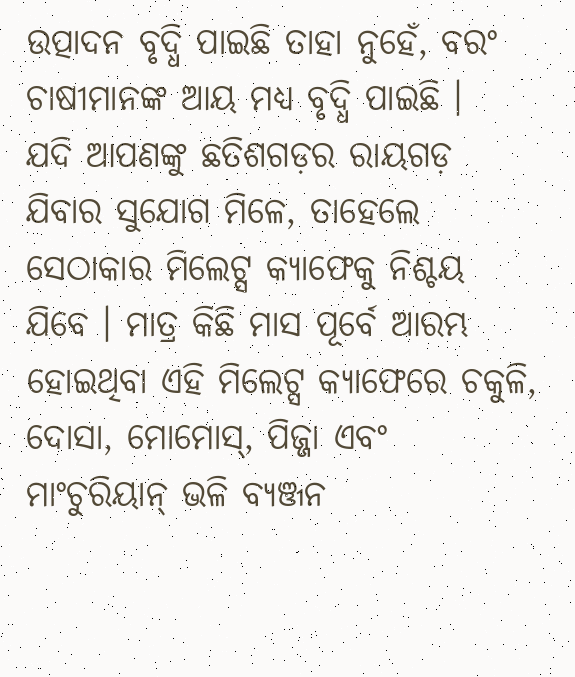ଉତ୍ପାଦନ ବୃଦ୍ଧି ପାଇଛି ତାହା ନୁହେଁ, ବରଂ ଚାଷୀମାନଙ୍କ ଆୟ ମଧ୍ୟ ବୃଦ୍ଧି ପାଇଛି ।
ଯଦି ଆପଣଙ୍କୁ ଛତିଶଗଡ଼ର ରାୟଗଡ଼ ଯିବାର ସୁଯୋଗ ମିଳେ, ତାହେଲେ ସେଠାକାର ମିଲେଟ୍ସ କ୍ୟାଫେକୁ ନିଶ୍ଚୟ ଯିବେ । ମାତ୍ର କିଛି ମାସ ପୂର୍ବେ ଆରମ୍ଭ ହୋଇଥିବା ଏହି ମିଲେଟ୍ସ କ୍ୟାଫେରେ ଚକୁଳି, ଦୋସା, ମୋମୋସ୍, ପିଜ୍ଜା ଏବଂ ମାଂଚୁରିୟାନ୍ ଭଳି ବ୍ୟଞ୍ଜନ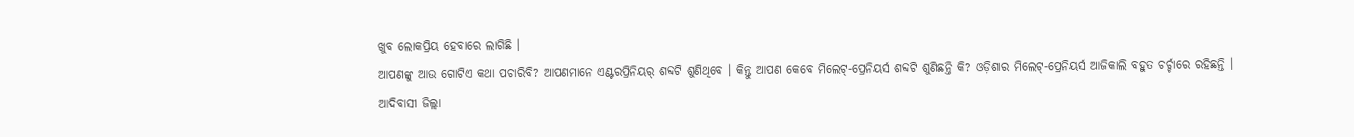ଖୁବ ଲୋକପ୍ରିୟ ହେବାରେ ଲାଗିଛି ।
ଆପଣଙ୍କୁ ଆଉ ଗୋଟିଏ କଥା ପଚାରିବି? ଆପଣମାନେ ଏଣ୍ଟରପ୍ରିନିୟର୍ ଶବ୍ଦଟି ଶୁଣିଥିବେ । କିନ୍ତୁ ଆପଣ କେବେ ମିଲେଟ୍-ପ୍ରେନିୟର୍ସ ଶବ୍ଦଟି ଶୁଣିଛନ୍ତି କି? ଓଡ଼ିଶାର ମିଲେଟ୍-ପ୍ରେନିୟର୍ସ ଆଜିକାଲି ବହୁତ ଚର୍ଚ୍ଚାରେ ରହିଛନ୍ତି । ଆଦିବାସୀ ଜିଲ୍ଲା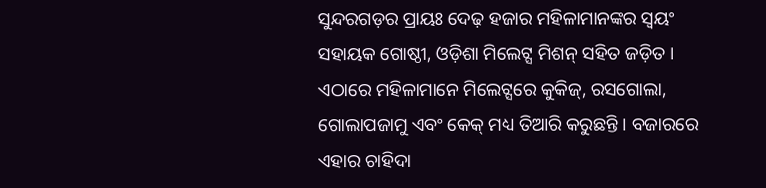ସୁନ୍ଦରଗଡ଼ର ପ୍ରାୟଃ ଦେଢ଼ ହଜାର ମହିଳାମାନଙ୍କର ସ୍ୱୟଂ ସହାୟକ ଗୋଷ୍ଠୀ, ଓଡ଼ିଶା ମିଲେଟ୍ସ ମିଶନ୍ ସହିତ ଜଡ଼ିତ । ଏଠାରେ ମହିଳାମାନେ ମିଲେଟ୍ସରେ କୁକିଜ୍, ରସଗୋଲା, ଗୋଲାପଜାମୁ ଏବଂ କେକ୍ ମଧ୍ୟ ତିଆରି କରୁଛନ୍ତି । ବଜାରରେ ଏହାର ଚାହିଦା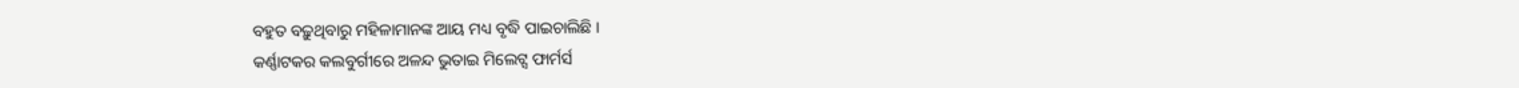ବହୁତ ବଢ଼ୁଥିବାରୁ ମହିଳାମାନଙ୍କ ଆୟ ମଧ୍ୟ ବୃଦ୍ଧି ପାଇଚାଲିଛି ।
କର୍ଣ୍ଣାଟକର କଲବୁର୍ଗୀରେ ଅଳନ୍ଦ ଭୁତାଇ ମିଲେଟ୍ସ ଫାର୍ମର୍ସ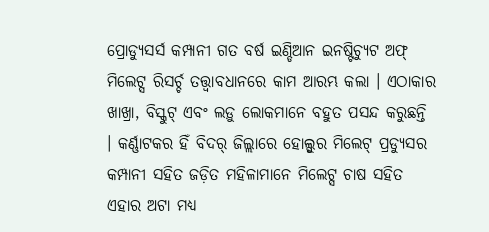ପ୍ରୋଡ୍ୟୁସର୍ସ କମ୍ପାନୀ ଗତ ବର୍ଷ ଇଣ୍ଡିଆନ ଇନଷ୍ଟିଚ୍ୟୁଟ ଅଫ୍ ମିଲେଟ୍ସ ରିସର୍ଚ୍ଚ ତତ୍ତ୍ବାବଧାନରେ କାମ ଆରମ୍ଭ କଲା । ଏଠାକାର ଖାଖ୍ରା, ବିସ୍କୁଟ୍ ଏବଂ ଲଡ଼ୁ ଲୋକମାନେ ବହୁତ ପସନ୍ଦ କରୁଛନ୍ତି । କର୍ଣ୍ଣାଟକର ହିଁ ବିଦର୍ ଜିଲ୍ଲାରେ ହୋଲ୍ସୁର ମିଲେଟ୍ ପ୍ରଡ୍ୟୁସର କମ୍ପାନୀ ସହିତ ଜଡ଼ିତ ମହିଳାମାନେ ମିଲେଟ୍ସ ଚାଷ ସହିତ ଏହାର ଅଟା ମଧ୍ୟ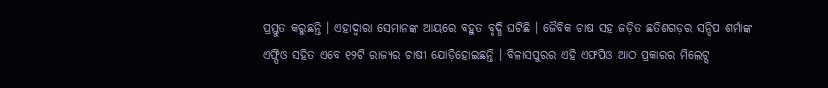ପ୍ରସ୍ତୁତ କରୁଛନ୍ତି । ଏହାଦ୍ୱାରା ସେମାନଙ୍କ ଆୟରେ ବହୁତ ବୃଦ୍ଧି ଘଟିଛି । ଜୈବିକ ଚାଷ ସହ ଜଡ଼ିତ ଛତିଶଗଡ଼ର ସନ୍ଦିପ ଶର୍ମାଙ୍କ ଏଫ୍ପିଓ ସହିତ ଏବେ ୧୨ଟି ରାଜ୍ୟର ଚାଷୀ ଯୋଡ଼ିହୋଇଛନ୍ତି । ବିଳାସପୁରର ଏହି ଏଫପିଓ ଆଠ ପ୍ରକାରର ମିଲେଟ୍ସ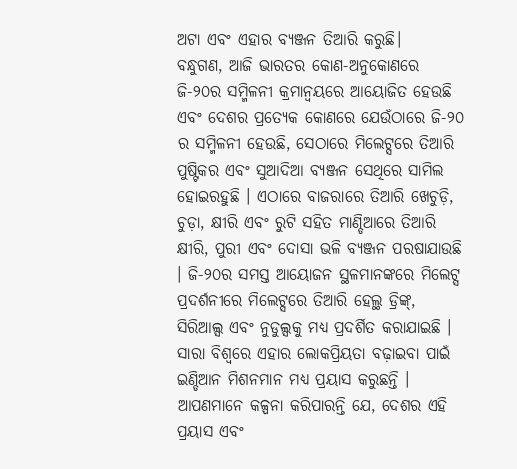ଅଟା ଏବଂ ଏହାର ବ୍ୟଞ୍ଜନ ତିଆରି କରୁଛି।
ବନ୍ଧୁଗଣ, ଆଜି ଭାରତର କୋଣ-ଅନୁକୋଣରେ ଜି-୨୦ର ସମ୍ମିଳନୀ କ୍ରମାନ୍ୱୟରେ ଆୟୋଜିତ ହେଉଛି ଏବଂ ଦେଶର ପ୍ରତ୍ୟେକ କୋଣରେ ଯେଉଁଠାରେ ଜି-୨୦ ର ସମ୍ମିଳନୀ ହେଉଛି, ସେଠାରେ ମିଲେଟ୍ସରେ ତିଆରି ପୁଷ୍ଟିକର ଏବଂ ସୁଆଦିଆ ବ୍ୟଞ୍ଜନ ସେଥିରେ ସାମିଲ ହୋଇରହୁଛି । ଏଠାରେ ବାଜରାରେ ତିଆରି ଖେଚୁଡ଼ି, ଚୁଡ଼ା, କ୍ଷୀରି ଏବଂ ରୁଟି ସହିତ ମାଣ୍ଡିଆରେ ତିଆରି କ୍ଷୀରି, ପୁରୀ ଏବଂ ଦୋସା ଭଳି ବ୍ୟଞ୍ଜନ ପରଷାଯାଉଛି । ଜି-୨୦ର ସମସ୍ତ ଆୟୋଜନ ସ୍ଥଳମାନଙ୍କରେ ମିଲେଟ୍ସ ପ୍ରଦର୍ଶନୀରେ ମିଲେଟ୍ସରେ ତିଆରି ହେଲ୍ଥ ଡ୍ରିଙ୍କ୍, ସିରିଆଲ୍ସ ଏବଂ ନୁଡୁଲ୍ସକୁ ମଧ୍ୟ ପ୍ରଦର୍ଶିତ କରାଯାଇଛି । ସାରା ବିଶ୍ୱରେ ଏହାର ଲୋକପ୍ରିୟତା ବଢ଼ାଇବା ପାଇଁ ଇଣ୍ଡିଆନ ମିଶନମାନ ମଧ୍ୟ ପ୍ରୟାସ କରୁଛନ୍ତି । ଆପଣମାନେ କଳ୍ପନା କରିପାରନ୍ତି ଯେ, ଦେଶର ଏହି ପ୍ରୟାସ ଏବଂ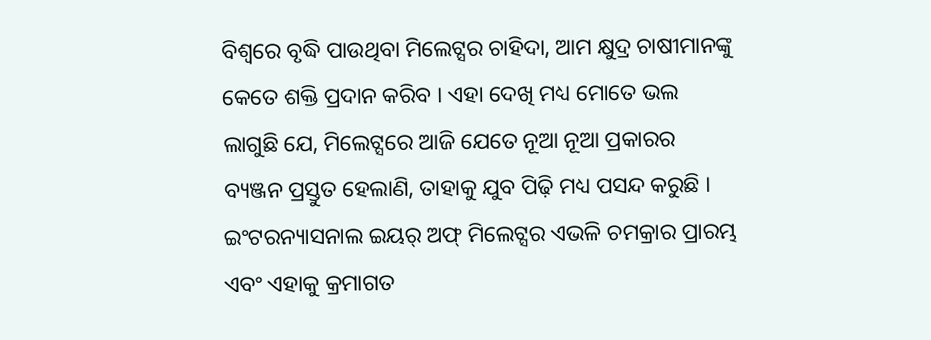ବିଶ୍ୱରେ ବୃଦ୍ଧି ପାଉଥିବା ମିଲେଟ୍ସର ଚାହିଦା, ଆମ କ୍ଷୁଦ୍ର ଚାଷୀମାନଙ୍କୁ କେତେ ଶକ୍ତି ପ୍ରଦାନ କରିବ । ଏହା ଦେଖି ମଧ୍ୟ ମୋତେ ଭଲ ଲାଗୁଛି ଯେ, ମିଲେଟ୍ସରେ ଆଜି ଯେତେ ନୂଆ ନୂଆ ପ୍ରକାରର ବ୍ୟଞ୍ଜନ ପ୍ରସ୍ତୁତ ହେଲାଣି, ତାହାକୁ ଯୁବ ପିଢ଼ି ମଧ୍ୟ ପସନ୍ଦ କରୁଛି । ଇଂଟରନ୍ୟାସନାଲ ଇୟର୍ ଅଫ୍ ମିଲେଟ୍ସର ଏଭଳି ଚମକ୍ରାର ପ୍ରାରମ୍ଭ ଏବଂ ଏହାକୁ କ୍ରମାଗତ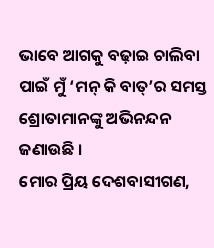ଭାବେ ଆଗକୁ ବଢ଼ାଇ ଚାଲିବା ପାଇଁ ମୁଁ ‘ମନ୍ କି ବାତ୍’ର ସମସ୍ତ ଶ୍ରୋତାମାନଙ୍କୁ ଅଭିନନ୍ଦନ ଜଣାଉଛି ।
ମୋର ପ୍ରିୟ ଦେଶବାସୀଗଣ,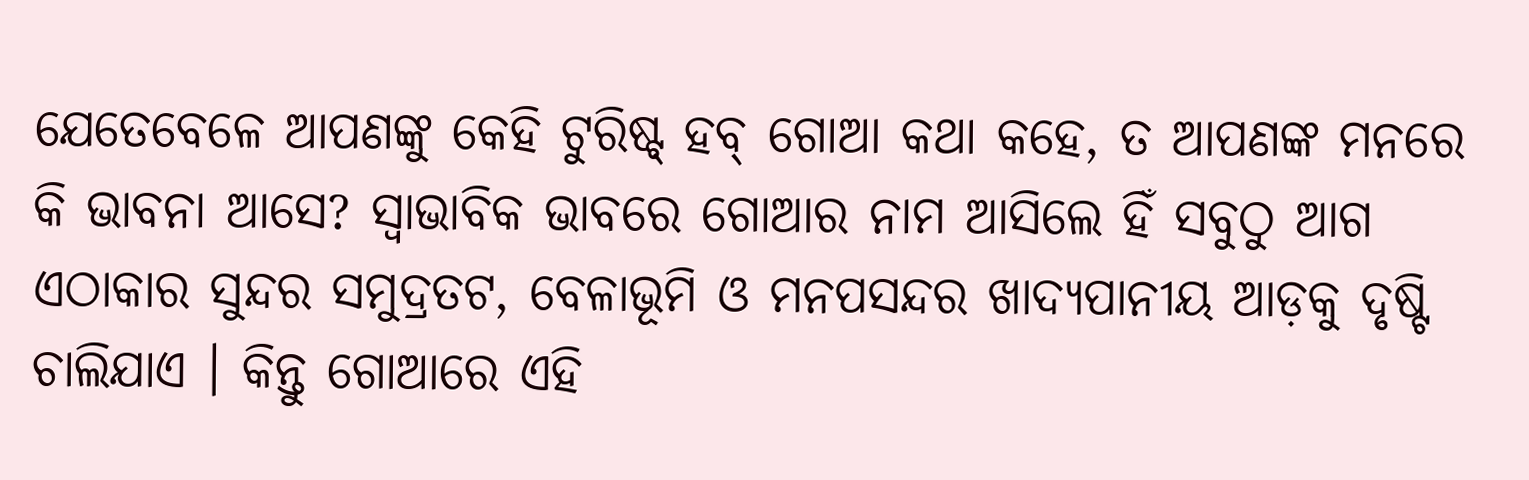ଯେତେବେଳେ ଆପଣଙ୍କୁ କେହି ଟୁରିଷ୍ଟ୍ ହବ୍ ଗୋଆ କଥା କହେ, ତ ଆପଣଙ୍କ ମନରେ କି ଭାବନା ଆସେ? ସ୍ୱାଭାବିକ ଭାବରେ ଗୋଆର ନାମ ଆସିଲେ ହିଁ ସବୁଠୁ ଆଗ ଏଠାକାର ସୁନ୍ଦର ସମୁଦ୍ରତଟ, ବେଳାଭୂମି ଓ ମନପସନ୍ଦର ଖାଦ୍ୟପାନୀୟ ଆଡ଼କୁ ଦୃଷ୍ଟି ଚାଲିଯାଏ । କିନ୍ତୁ ଗୋଆରେ ଏହି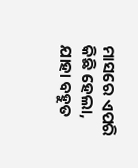ମାସରେ ଏପରି କିଛି ହେଲା, ଯାହା ବହୁତ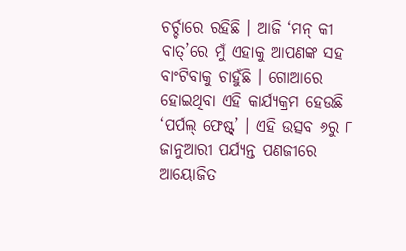ଚର୍ଚ୍ଚାରେ ରହିଛି । ଆଜି ‘ମନ୍ କୀ ବାତ୍’ରେ ମୁଁ ଏହାକୁ ଆପଣଙ୍କ ସହ ବାଂଟିବାକୁ ଚାହୁଁଛି । ଗୋଆରେ ହୋଇଥିବା ଏହି କାର୍ଯ୍ୟକ୍ରମ ହେଉଛି ‘ପର୍ପଲ୍ ଫେଷ୍ଟ୍’ । ଏହି ଉତ୍ସବ ୬ରୁ ୮ ଜାନୁଆରୀ ପର୍ଯ୍ୟନ୍ତ ପଣଜୀରେ ଆୟୋଜିତ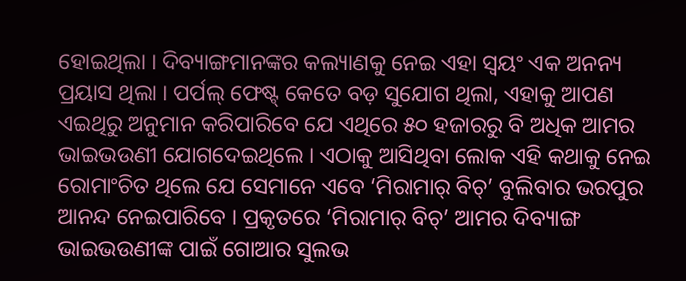ହୋଇଥିଲା । ଦିବ୍ୟାଙ୍ଗମାନଙ୍କର କଲ୍ୟାଣକୁ ନେଇ ଏହା ସ୍ୱୟଂ ଏକ ଅନନ୍ୟ ପ୍ରୟାସ ଥିଲା । ପର୍ପଲ୍ ଫେଷ୍ଟ୍ କେତେ ବଡ଼ ସୁଯୋଗ ଥିଲା, ଏହାକୁ ଆପଣ ଏଇଥିରୁ ଅନୁମାନ କରିପାରିବେ ଯେ ଏଥିରେ ୫୦ ହଜାରରୁ ବି ଅଧିକ ଆମର ଭାଇଭଉଣୀ ଯୋଗଦେଇଥିଲେ । ଏଠାକୁ ଆସିଥିବା ଲୋକ ଏହି କଥାକୁ ନେଇ ରୋମାଂଚିତ ଥିଲେ ଯେ ସେମାନେ ଏବେ ‘ମିରାମାର୍ ବିଚ୍’ ବୁଲିବାର ଭରପୁର ଆନନ୍ଦ ନେଇପାରିବେ । ପ୍ରକୃତରେ ‘ମିରାମାର୍ ବିଚ୍’ ଆମର ଦିବ୍ୟାଙ୍ଗ ଭାଇଭଉଣୀଙ୍କ ପାଇଁ ଗୋଆର ସୁଲଭ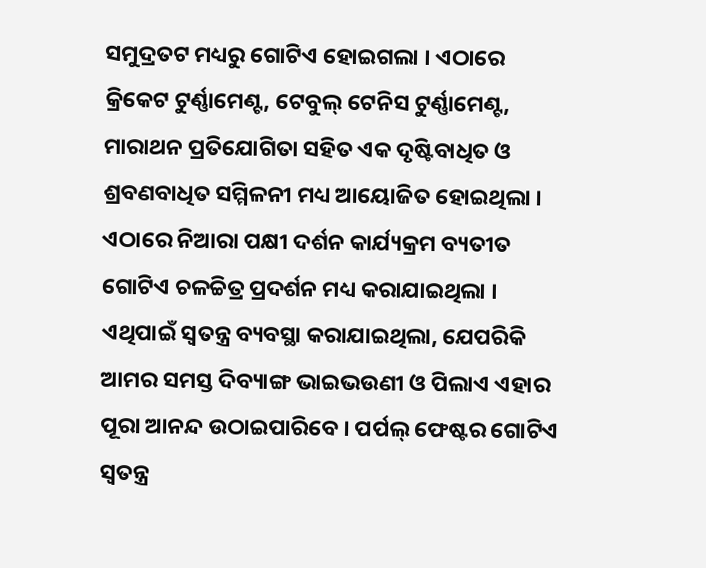ସମୁଦ୍ରତଟ ମଧ୍ୟରୁ ଗୋଟିଏ ହୋଇଗଲା । ଏଠାରେ କ୍ରିକେଟ ଟୁର୍ଣ୍ଣାମେଣ୍ଟ, ଟେବୁଲ୍ ଟେନିସ ଟୁର୍ଣ୍ଣାମେଣ୍ଟ, ମାରାଥନ ପ୍ରତିଯୋଗିତା ସହିତ ଏକ ଦୃଷ୍ଟିବାଧିତ ଓ ଶ୍ରବଣବାଧିତ ସମ୍ମିଳନୀ ମଧ୍ୟ ଆୟୋଜିତ ହୋଇଥିଲା । ଏଠାରେ ନିଆରା ପକ୍ଷୀ ଦର୍ଶନ କାର୍ଯ୍ୟକ୍ରମ ବ୍ୟତୀତ ଗୋଟିଏ ଚଳଚ୍ଚିତ୍ର ପ୍ରଦର୍ଶନ ମଧ୍ୟ କରାଯାଇଥିଲା । ଏଥିପାଇଁ ସ୍ୱତନ୍ତ୍ର ବ୍ୟବସ୍ଥା କରାଯାଇଥିଲା, ଯେପରିକି ଆମର ସମସ୍ତ ଦିବ୍ୟାଙ୍ଗ ଭାଇଭଉଣୀ ଓ ପିଲାଏ ଏହାର ପୂରା ଆନନ୍ଦ ଉଠାଇପାରିବେ । ପର୍ପଲ୍ ଫେଷ୍ଟର ଗୋଟିଏ ସ୍ୱତନ୍ତ୍ର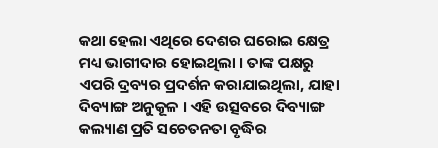କଥା ହେଲା ଏଥିରେ ଦେଶର ଘରୋଇ କ୍ଷେତ୍ର ମଧ୍ୟ ଭାଗୀଦାର ହୋଇଥିଲା । ତାଙ୍କ ପକ୍ଷରୁ ଏପରି ଦ୍ରବ୍ୟର ପ୍ରଦର୍ଶନ କରାଯାଇଥିଲା, ଯାହା ଦିବ୍ୟାଙ୍ଗ ଅନୁକୂଳ । ଏହି ଉତ୍ସବରେ ଦିବ୍ୟାଙ୍ଗ କଲ୍ୟାଣ ପ୍ରତି ସଚେତନତା ବୃଦ୍ଧିର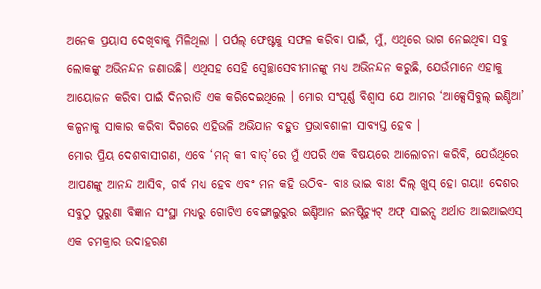ଅନେକ ପ୍ରୟାସ ଦେଖିବାକୁ ମିଳିଥିଲା । ପର୍ପଲ୍ ଫେଷ୍ଟକୁ ସଫଳ କରିବା ପାଇଁ, ମୁଁ, ଏଥିରେ ଭାଗ ନେଇଥିବା ସବୁ ଲୋକଙ୍କୁ ଅଭିନନ୍ଦନ ଜଣାଉଛି। ଏଥିସହ ସେହି ସ୍ୱେଚ୍ଛାସେବୀମାନଙ୍କୁ ମଧ୍ୟ ଅଭିନନ୍ଦନ କରୁଛି, ଯେଉଁମାନେ ଏହାକୁ ଆୟୋଜନ କରିବା ପାଇଁ ଦିନରାତି ଏକ କରିଦେଇଥିଲେ । ମୋର ସଂପୂର୍ଣ୍ଣ ବିଶ୍ୱାସ ଯେ ଆମର ‘ଆକ୍ସେସିବୁଲ୍ ଇଣ୍ଡିଆ’ କଳ୍ପନାକୁ ସାକାର କରିବା ଦିଗରେ ଏହିଭଳି ଅଭିଯାନ ବହୁତ ପ୍ରଭାବଶାଳୀ ସାବ୍ୟସ୍ତ ହେବ ।
ମୋର ପ୍ରିୟ ଦେଶବାସୀଗଣ, ଏବେ ‘ମନ୍ କୀ ବାତ୍’ରେ ମୁଁ ଏପରି ଏକ ବିଷୟରେ ଆଲୋଚନା କରିବି, ଯେଉଁଥିରେ ଆପଣଙ୍କୁ ଆନନ୍ଦ ଆସିବ, ଗର୍ବ ମଧ୍ୟ ହେବ ଏବଂ ମନ କହି ଉଠିବ- ବାଃ ଭାଇ ବାଃ! ଦିଲ୍ ଖୁସ୍ ହୋ ଗୟା! ଦେଶର ସବୁଠୁ ପୁରୁଣା ବିଜ୍ଞାନ ସଂସ୍ଥା ମଧ୍ୟରୁ ଗୋଟିଏ ବେଙ୍ଗାଲୁରୁର ଇଣ୍ଡିଆନ ଇନଷ୍ଟିଚ୍ୟୁଟ୍ ଅଫ୍ ସାଇନ୍ସ ଅର୍ଥାତ ଆଇଆଇଏସ୍ ଏକ ଚମକ୍ରାର ଉଦାହରଣ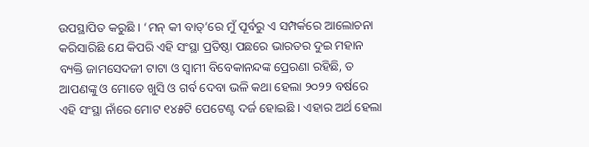ଉପସ୍ଥାପିତ କରୁଛି । ‘ମନ୍ କୀ ବାତ୍’ରେ ମୁଁ ପୂର୍ବରୁ ଏ ସମ୍ପର୍କରେ ଆଲୋଚନା କରିସାରିଛି ଯେ କିପରି ଏହି ସଂସ୍ଥା ପ୍ରତିଷ୍ଠା ପଛରେ ଭାରତର ଦୁଇ ମହାନ ବ୍ୟକ୍ତି ଜାମସେଦଜୀ ଟାଟା ଓ ସ୍ୱାମୀ ବିବେକାନନ୍ଦଙ୍କ ପ୍ରେରଣା ରହିଛି, ତ ଆପଣଙ୍କୁ ଓ ମୋତେ ଖୁସି ଓ ଗର୍ବ ଦେବା ଭଳି କଥା ହେଲା ୨୦୨୨ ବର୍ଷରେ ଏହି ସଂସ୍ଥା ନାଁରେ ମୋଟ ୧୪୫ଟି ପେଟେଣ୍ଟ ଦର୍ଜ ହୋଇଛି । ଏହାର ଅର୍ଥ ହେଲା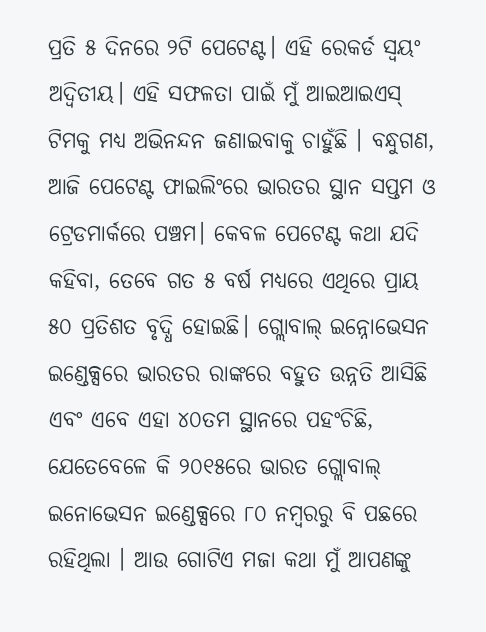ପ୍ରତି ୫ ଦିନରେ ୨ଟି ପେଟେଣ୍ଟ। ଏହି ରେକର୍ଡ ସ୍ୱୟଂ ଅଦ୍ୱିତୀୟ। ଏହି ସଫଳତା ପାଇଁ ମୁଁ ଆଇଆଇଏସ୍ ଟିମକୁ ମଧ୍ୟ ଅଭିନନ୍ଦନ ଜଣାଇବାକୁ ଚାହୁଁଛି । ବନ୍ଧୁଗଣ, ଆଜି ପେଟେଣ୍ଟ ଫାଇଲିଂରେ ଭାରତର ସ୍ଥାନ ସପ୍ତମ ଓ ଟ୍ରେଡମାର୍କରେ ପଞ୍ଚମ। କେବଳ ପେଟେଣ୍ଟ କଥା ଯଦି କହିବା, ତେବେ ଗତ ୫ ବର୍ଷ ମଧ୍ୟରେ ଏଥିରେ ପ୍ରାୟ ୫୦ ପ୍ରତିଶତ ବୃଦ୍ଧି ହୋଇଛି। ଗ୍ଲୋବାଲ୍ ଇନ୍ନୋଭେସନ ଇଣ୍ଡେକ୍ସରେ ଭାରତର ରାଙ୍କରେ ବହୁତ ଉନ୍ନତି ଆସିଛି ଏବଂ ଏବେ ଏହା ୪୦ତମ ସ୍ଥାନରେ ପହଂଚିଛି, ଯେତେବେଳେ କି ୨୦୧୫ରେ ଭାରତ ଗ୍ଲୋବାଲ୍ ଇନୋଭେସନ ଇଣ୍ଡେକ୍ସରେ ୮୦ ନମ୍ବରରୁ ବି ପଛରେ ରହିଥିଲା । ଆଉ ଗୋଟିଏ ମଜା କଥା ମୁଁ ଆପଣଙ୍କୁ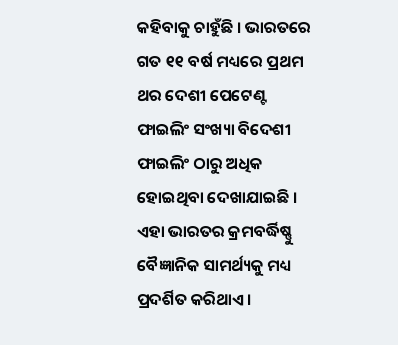କହିବାକୁ ଚାହୁଁଛି । ଭାରତରେ ଗତ ୧୧ ବର୍ଷ ମଧ୍ୟରେ ପ୍ରଥମ ଥର ଦେଶୀ ପେଟେଣ୍ଟ ଫାଇଲିଂ ସଂଖ୍ୟା ବିଦେଶୀ ଫାଇଲିଂ ଠାରୁ ଅଧିକ ହୋଇଥିବା ଦେଖାଯାଇଛି । ଏହା ଭାରତର କ୍ରମବର୍ଦ୍ଧିଷ୍ଣୁ ବୈଜ୍ଞାନିକ ସାମର୍ଥ୍ୟକୁ ମଧ୍ୟ ପ୍ରଦର୍ଶିତ କରିଥାଏ ।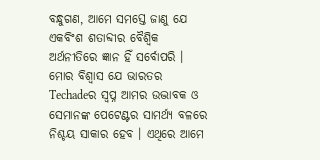ବନ୍ଧୁଗଣ, ଆମେ ସମସ୍ତେ ଜାଣୁ ଯେ ଏକବିଂଶ ଶତାବ୍ଦୀର ବୈଶ୍ୱିକ ଅର୍ଥନୀତିରେ ଜ୍ଞାନ ହିଁ ସର୍ବୋପରି । ମୋର ବିଶ୍ୱାସ ଯେ ଭାରତର Techadeର ସ୍ୱପ୍ନ ଆମର ଉଦ୍ଭାବକ ଓ ସେମାନଙ୍କ ପେଟେଣ୍ଟର ସାମର୍ଥ୍ୟ ବଳରେ ନିଶ୍ଚୟ ସାକାର ହେବ । ଏଥିରେ ଆମେ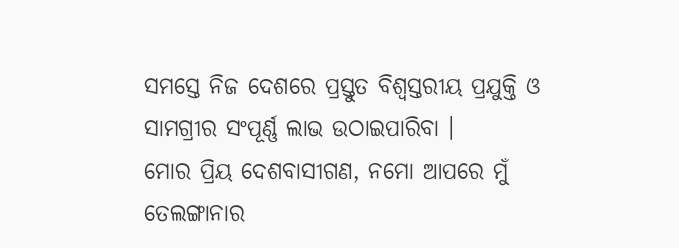ସମସ୍ତେ ନିଜ ଦେଶରେ ପ୍ରସ୍ତୁତ ବିଶ୍ୱସ୍ତରୀୟ ପ୍ରଯୁକ୍ତି ଓ ସାମଗ୍ରୀର ସଂପୂର୍ଣ୍ଣ ଲାଭ ଉଠାଇପାରିବା ।
ମୋର ପ୍ରିୟ ଦେଶବାସୀଗଣ, ନମୋ ଆପରେ ମୁଁ ତେଲଙ୍ଗାନାର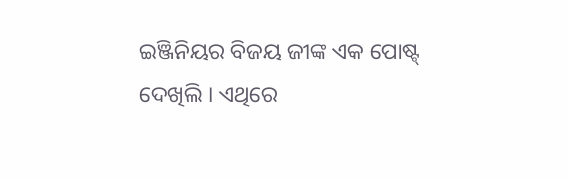ଇଞ୍ଜିନିୟର ବିଜୟ ଜୀଙ୍କ ଏକ ପୋଷ୍ଟ୍ ଦେଖିଲି । ଏଥିରେ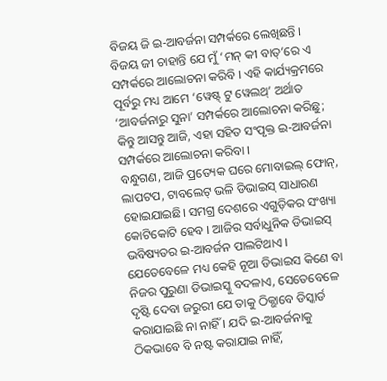ବିଜୟ ଜି ଇ-ଆବର୍ଜନା ସମ୍ପର୍କରେ ଲେଖିଛନ୍ତି । ବିଜୟ ଜୀ ଚାହାନ୍ତି ଯେ ମୁଁ ‘ମନ୍ କୀ ବାତ୍’ରେ ଏ ସମ୍ପର୍କରେ ଆଲୋଚନା କରିବି । ଏହି କାର୍ଯ୍ୟକ୍ରମରେ ପୂର୍ବରୁ ମଧ୍ୟ ଆମେ ‘ୱେଷ୍ଟ୍ ଟୁ ୱେଲଥ୍’ ଅର୍ଥାତ ‘ଆବର୍ଜନାରୁ ସୁନା’ ସମ୍ପର୍କରେ ଆଲୋଚନା କରିଛୁ; କିନ୍ତୁ ଆସନ୍ତୁ ଆଜି, ଏହା ସହିତ ସଂପୃକ୍ତ ଇ-ଆବର୍ଜନା ସମ୍ପର୍କରେ ଆଲୋଚନା କରିବା ।
ବନ୍ଧୁଗଣ, ଆଜି ପ୍ରତ୍ୟେକ ଘରେ ମୋବାଇଲ୍ ଫୋନ୍, ଲାପଟପ, ଟାବଲେଟ୍ ଭଳି ଡିଭାଇସ୍ ସାଧାରଣ ହୋଇଯାଇଛି। ସମଗ୍ର ଦେଶରେ ଏଗୁଡ଼ିକର ସଂଖ୍ୟା କୋଟିକୋଟି ହେବ । ଆଜିର ସର୍ବାଧୁନିକ ଡିଭାଇସ୍ ଭବିଷ୍ୟତର ଇ-ଆବର୍ଜନ ପାଲଟିଥାଏ । ଯେତେବେଳେ ମଧ୍ୟ କେହି ନୂଆ ଡିଭାଇସ କିଣେ ବା ନିଜର ପୁରୁଣା ଡିଭାଇସ୍କୁ ବଦଳାଏ, ସେତେବେଳେ ଦୃଷ୍ଟି ଦେବା ଜରୁରୀ ଯେ ତାକୁ ଠିକ୍ଭାବେ ଡିସ୍କାର୍ଡ କରାଯାଇଛି ନା ନାହିଁ । ଯଦି ଇ-ଆବର୍ଜନାକୁ ଠିକଭାବେ ବି ନଷ୍ଟ କରାଯାଇ ନାହିଁ,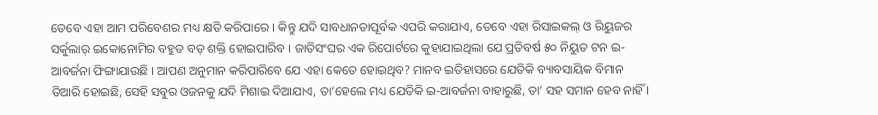ତେବେ ଏହା ଆମ ପରିବେଶର ମଧ୍ୟ କ୍ଷତି କରିପାରେ । କିନ୍ତୁ ଯଦି ସାବଧାନତାପୂର୍ବକ ଏପରି କରାଯାଏ, ତେବେ ଏହା ରିସାଇକଲ୍ ଓ ରିୟୁଜର ସର୍କୁଲାର୍ ଇକୋନୋମିର ବହୁତ ବଡ଼ ଶକ୍ତି ହୋଇପାରିବ । ଜାତିସଂଘର ଏକ ରିପୋର୍ଟରେ କୁହାଯାଇଥିଲା ଯେ ପ୍ରତିବର୍ଷ ୫୦ ନିୟୁତ ଟନ ଇ-ଆବର୍ଜନା ଫିଙ୍ଗାଯାଉଛି । ଆପଣ ଅନୁମାନ କରିପାରିବେ ଯେ ଏହା କେତେ ହୋଇଥିବ? ମାନବ ଇତିହାସରେ ଯେତିକି ବ୍ୟାବସାୟିକ ବିମାନ ତିଆରି ହୋଇଛି, ସେହି ସବୁର ଓଜନକୁ ଯଦି ମିଶାଇ ଦିଆଯାଏ, ତା’ହେଲେ ମଧ୍ୟ ଯେତିକି ଇ-ଆବର୍ଜନା ବାହାରୁଛି, ତା’ ସହ ସମାନ ହେବ ନାହିଁ ।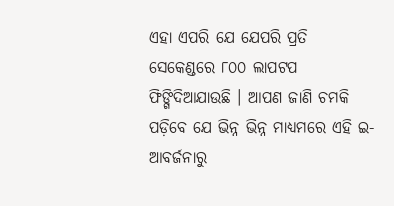ଏହା ଏପରି ଯେ ଯେପରି ପ୍ରତି ସେକେଣ୍ଡରେ ୮୦୦ ଲାପଟପ ଫିଙ୍ଗିଦିଆଯାଉଛି । ଆପଣ ଜାଣି ଚମକି ପଡ଼ିବେ ଯେ ଭିନ୍ନ ଭିନ୍ନ ମାଧ୍ୟମରେ ଏହି ଇ-ଆବର୍ଜନାରୁ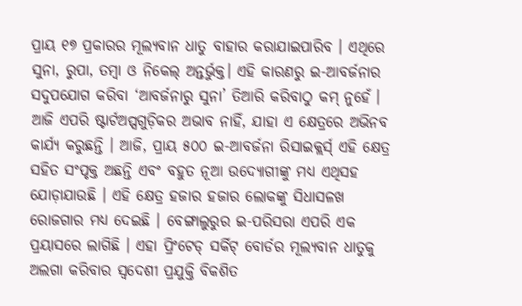ପ୍ରାୟ ୧୭ ପ୍ରକାରର ମୂଲ୍ୟବାନ ଧାତୁ ବାହାର କରାଯାଇପାରିବ । ଏଥିରେ ସୁନା, ରୁପା, ତମ୍ବା ଓ ନିକେଲ୍ ଅନ୍ତର୍ଭୁକ୍ତ। ଏହି କାରଣରୁ ଇ-ଆବର୍ଜନାର ସଦୁପଯୋଗ କରିବା ‘ଆବର୍ଜନାରୁ ସୁନା’ ତିଆରି କରିବାଠୁ କମ୍ ନୁହେଁ । ଆଜି ଏପରି ଷ୍ଟାର୍ଟଅପ୍ସଗୁଡ଼ିକର ଅଭାବ ନାହିଁ, ଯାହା ଏ କ୍ଷେତ୍ରରେ ଅଭିନବ କାର୍ଯ୍ୟ କରୁଛନ୍ତି । ଆଜି, ପ୍ରାୟ ୫୦୦ ଇ-ଆବର୍ଜନା ରିସାଇକ୍ଲର୍ସ୍ ଏହି କ୍ଷେତ୍ର ସହିତ ସଂପୃକ୍ତ ଅଛନ୍ତି ଏବଂ ବହୁତ ନୂଆ ଉଦ୍ୟୋଗୀଙ୍କୁ ମଧ୍ୟ ଏଥିସହ ଯୋଡ଼ାଯାଉଛି । ଏହି କ୍ଷେତ୍ର ହଜାର ହଜାର ଲୋକଙ୍କୁ ସିଧାସଳଖ ରୋଜଗାର ମଧ୍ୟ ଦେଇଛି । ବେଙ୍ଗାଲୁରୁର ଇ-ପରିସରା ଏପରି ଏକ ପ୍ରୟାସରେ ଲାଗିଛି । ଏହା ପ୍ରିଂଟେଡ୍ ସର୍କିଟ୍ ବୋର୍ଡର ମୂଲ୍ୟବାନ ଧାତୁକୁ ଅଲଗା କରିବାର ସ୍ୱଦେଶୀ ପ୍ରଯୁକ୍ତି ବିକଶିତ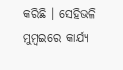କରିଛି । ସେହିଭଳି ମୁମ୍ବଇରେ କାର୍ଯ୍ୟ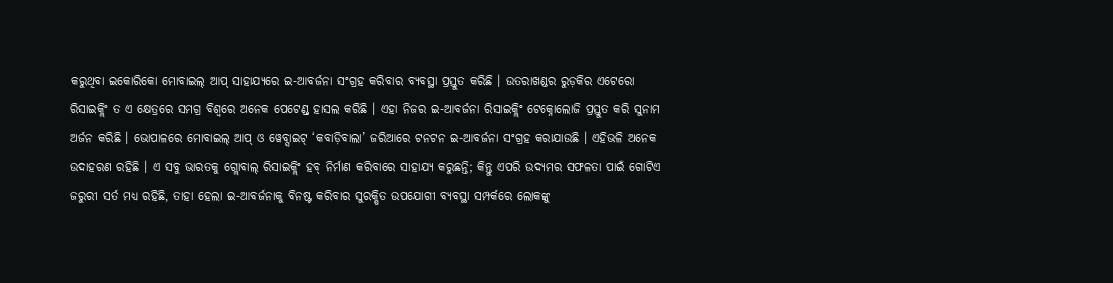କରୁଥିବା ଇକୋରିକୋ ମୋବାଇଲ୍ ଆପ୍ ସାହାଯ୍ୟରେ ଇ-ଆବର୍ଜନା ସଂଗ୍ରହ କରିବାର ବ୍ୟବସ୍ଥା ପ୍ରସ୍ତୁତ କରିଛି । ଉତରାଖଣ୍ଡର ରୁଡ଼କିର ଏଟେରୋ ରିସାଇକ୍ଲିଂ ତ ଏ କ୍ଷେତ୍ରରେ ସମଗ୍ର ବିଶ୍ୱରେ ଅନେକ ପେଟେଣ୍ଡ୍ ହାସଲ କରିଛି । ଏହା ନିଜର ଇ-ଆବର୍ଜନା ରିସାଇକ୍ଲିଂ ଟେକ୍ନୋଲୋଜି ପ୍ରସ୍ତୁତ କରି ସୁନାମ ଅର୍ଜନ କରିଛି । ଭୋପାଳରେ ମୋବାଇଲ୍ ଆପ୍ ଓ ୱେବ୍ସାଇଟ୍ ‘କବାଡ଼ିବାଲା’ ଜରିଆରେ ଟନଟନ ଇ-ଆବର୍ଜନା ସଂଗ୍ରହ କରାଯାଉଛି । ଏହିଭଳି ଅନେକ ଉଦାହରଣ ରହିଛି । ଏ ସବୁ ଭାରତକୁ ଗ୍ଲୋବାଲ୍ ରିସାଇକ୍ଲିଂ ହବ୍ ନିର୍ମାଣ କରିବାରେ ସାହାଯ୍ୟ କରୁଛନ୍ତି; କିନ୍ତୁ ଏପରି ଉଦ୍ୟମର ସଫଳତା ପାଇଁ ଗୋଟିଏ ଜରୁରୀ ସର୍ତ ମଧ୍ୟ ରହିଛି, ତାହା ହେଲା ଇ-ଆବର୍ଜନାକୁ ବିନଷ୍ଟ କରିବାର ସୁରକ୍ଷିତ ଉପଯୋଗୀ ବ୍ୟବସ୍ଥା ସମ୍ପର୍କରେ ଲୋକଙ୍କୁ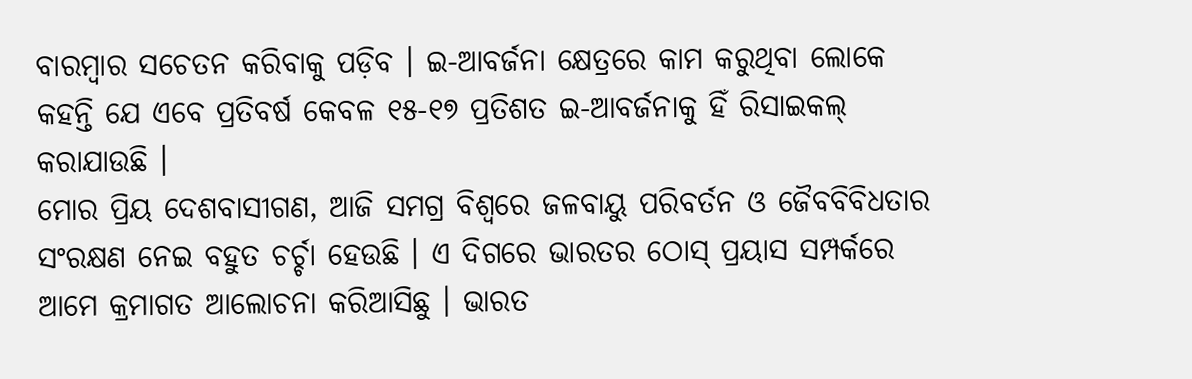ବାରମ୍ବାର ସଚେତନ କରିବାକୁ ପଡ଼ିବ । ଇ-ଆବର୍ଜନା କ୍ଷେତ୍ରରେ କାମ କରୁଥିବା ଲୋକେ କହନ୍ତି ଯେ ଏବେ ପ୍ରତିବର୍ଷ କେବଳ ୧୫-୧୭ ପ୍ରତିଶତ ଇ-ଆବର୍ଜନାକୁ ହିଁ ରିସାଇକଲ୍ କରାଯାଉଛି ।
ମୋର ପ୍ରିୟ ଦେଶବାସୀଗଣ, ଆଜି ସମଗ୍ର ବିଶ୍ୱରେ ଜଳବାୟୁ ପରିବର୍ତନ ଓ ଜୈବବିବିଧତାର ସଂରକ୍ଷଣ ନେଇ ବହୁତ ଚର୍ଚ୍ଚା ହେଉଛି । ଏ ଦିଗରେ ଭାରତର ଠୋସ୍ ପ୍ରୟାସ ସମ୍ପର୍କରେ ଆମେ କ୍ରମାଗତ ଆଲୋଚନା କରିଆସିଛୁ । ଭାରତ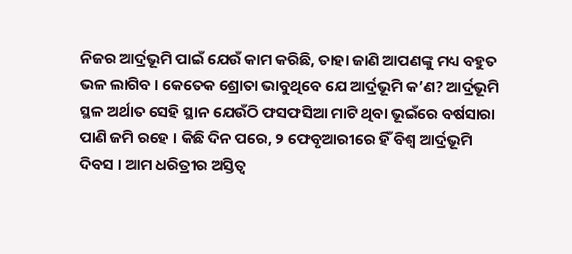ନିଜର ଆର୍ଦ୍ରଭୂମି ପାଇଁ ଯେଉଁ କାମ କରିଛି, ତାହା ଜାଣି ଆପଣଙ୍କୁ ମଧ୍ୟ ବହୁତ ଭଳ ଲାଗିବ । କେତେକ ଶ୍ରୋତା ଭାବୁଥିବେ ଯେ ଆର୍ଦ୍ରଭୂମି କ’ଣ? ଆର୍ଦ୍ରଭୂମି ସ୍ଥଳ ଅର୍ଥାତ ସେହି ସ୍ଥାନ ଯେଉଁଠି ଫସଫସିଆ ମାଟି ଥିବା ଭୂଇଁରେ ବର୍ଷସାରା ପାଣି ଜମି ରହେ । କିଛି ଦିନ ପରେ, ୨ ଫେବୃଆରୀରେ ହିଁ ବିଶ୍ୱ ଆର୍ଦ୍ରଭୂମି ଦିବସ । ଆମ ଧରିତ୍ରୀର ଅସ୍ତିତ୍ୱ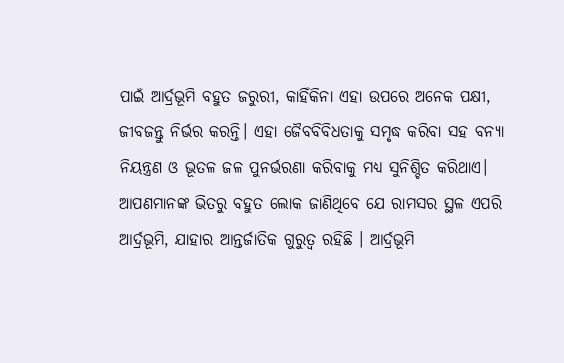ପାଇଁ ଆର୍ଦ୍ରଭୂମି ବହୁତ ଜରୁରୀ, କାହିଁକିନା ଏହା ଉପରେ ଅନେକ ପକ୍ଷୀ, ଜୀବଜନ୍ତୁ ନିର୍ଭର କରନ୍ତି। ଏହା ଜୈବବିବିଧତାକୁ ସମୃଦ୍ଧ କରିବା ସହ ବନ୍ୟା ନିୟନ୍ତ୍ରଣ ଓ ଭୂତଳ ଜଳ ପୁନର୍ଭରଣା କରିବାକୁ ମଧ୍ୟ ସୁନିଶ୍ଚିତ କରିଥାଏ। ଆପଣମାନଙ୍କ ଭିତରୁ ବହୁତ ଲୋକ ଜାଣିଥିବେ ଯେ ରାମସର ସ୍ଥଳ ଏପରି ଆର୍ଦ୍ରଭୂମି, ଯାହାର ଆନ୍ତର୍ଜାତିକ ଗୁରୁତ୍ୱ ରହିଛି । ଆର୍ଦ୍ରଭୂମି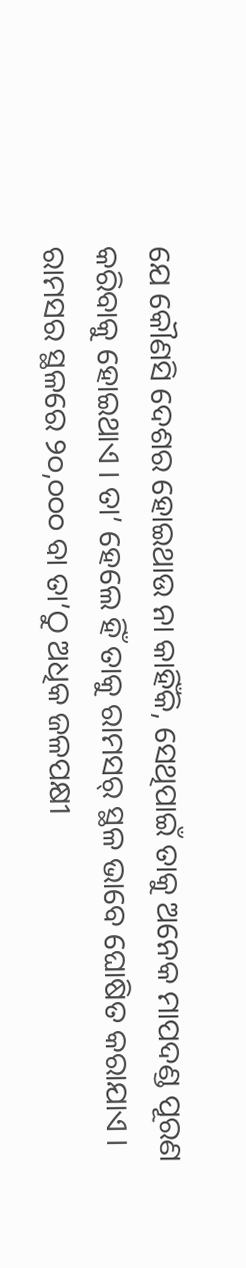ଯେ କୌଣସି ଦେଶର ହୋଇଥାଉ ନା କାହିଁକି, ସେଥିପାଇଁ ତାକୁ ଅନେକ ମାପଦଣ୍ଡ ପୂରଣ କରିବାକୁ ହୋଇଥାଏ । ତା’ ହେଲେ ହିଁ ତାକୁ ରାମସର୍ ସ୍ଥଳ ଭାବେ ଘୋଷିତ କରାଯାଏ । ରାମସର ସ୍ଥଳରେ ୨୦,୦୦୦ ବା ତା’ଠୁ ଅଧିକ ଜଳପକ୍ଷୀ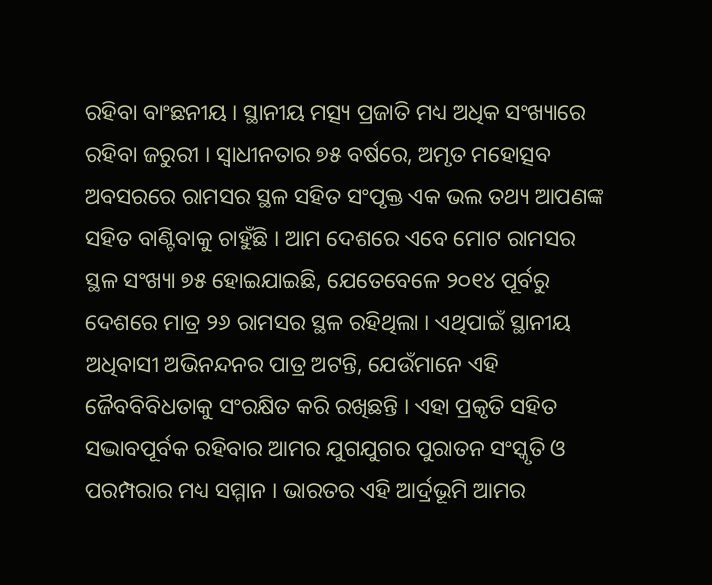ରହିବା ବାଂଛନୀୟ । ସ୍ଥାନୀୟ ମତ୍ସ୍ୟ ପ୍ରଜାତି ମଧ୍ୟ ଅଧିକ ସଂଖ୍ୟାରେ ରହିବା ଜରୁରୀ । ସ୍ୱାଧୀନତାର ୭୫ ବର୍ଷରେ, ଅମୃତ ମହୋତ୍ସବ ଅବସରରେ ରାମସର ସ୍ଥଳ ସହିତ ସଂପୃକ୍ତ ଏକ ଭଲ ତଥ୍ୟ ଆପଣଙ୍କ ସହିତ ବାଣ୍ଟିବାକୁ ଚାହୁଁଛି । ଆମ ଦେଶରେ ଏବେ ମୋଟ ରାମସର ସ୍ଥଳ ସଂଖ୍ୟା ୭୫ ହୋଇଯାଇଛି, ଯେତେବେଳେ ୨୦୧୪ ପୂର୍ବରୁ ଦେଶରେ ମାତ୍ର ୨୬ ରାମସର ସ୍ଥଳ ରହିଥିଲା । ଏଥିପାଇଁ ସ୍ଥାନୀୟ ଅଧିବାସୀ ଅଭିନନ୍ଦନର ପାତ୍ର ଅଟନ୍ତି, ଯେଉଁମାନେ ଏହି ଜୈବବିବିଧତାକୁ ସଂରକ୍ଷିତ କରି ରଖିଛନ୍ତି । ଏହା ପ୍ରକୃତି ସହିତ ସଦ୍ଭାବପୂର୍ବକ ରହିବାର ଆମର ଯୁଗଯୁଗର ପୁରାତନ ସଂସ୍କୃତି ଓ ପରମ୍ପରାର ମଧ୍ୟ ସମ୍ମାନ । ଭାରତର ଏହି ଆର୍ଦ୍ରଭୂମି ଆମର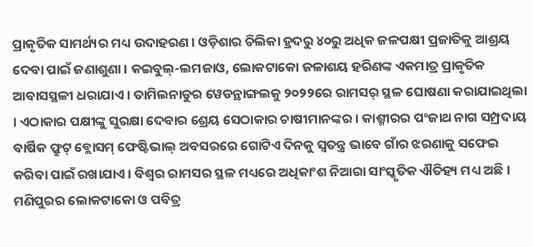ପ୍ରାକୃତିକ ସାମର୍ଥ୍ୟର ମଧ୍ୟ ଉଦାହରଣ । ଓଡ଼ିଶାର ଚିଲିକା ହ୍ରଦରୁ ୪୦ରୁ ଅଧିକ ଜଳପକ୍ଷୀ ପ୍ରଜାତିକୁ ଆଶ୍ରୟ ଦେବା ପାଇଁ ଜଣାଶୁଣା । କଇବୁଲ୍-ଲମଜାଓ, ଲୋକଟାକୋ ଜଳାଶୟ ହରିଣଙ୍କ ଏକମାତ୍ର ପ୍ରାକୃତିକ ଆବାସସ୍ଥଳୀ ଧରାଯାଏ । ତାମିଲନାଡୁର ୱେଡନ୍ଥାଙ୍ଗଲକୁ ୨୦୨୨ରେ ରାମସର୍ ସ୍ଥଳ ଘୋଷଣା କରାଯାଇଥିଲା । ଏଠାକାର ପକ୍ଷୀଙ୍କୁ ସୁରକ୍ଷା ଦେବାର ଶ୍ରେୟ ସେଠାକାର ଚାଷୀମାନଙ୍କର । କାଶ୍ମୀରର ପଂଜାଥ ନାଗ ସମ୍ପ୍ରଦାୟ ବାର୍ଷିକ ଫ୍ରୁଟ୍ ବ୍ଲୋସମ୍ ଫେଷ୍ଟିଭାଲ୍ ଅବସରରେ ଗୋଟିଏ ଦିନକୁ ସ୍ୱତନ୍ତ୍ର ଭାବେ ଗାଁର ଝରଣାକୁ ସଫେଇ କରିବା ପାଇଁ ରଖାଯାଏ । ବିଶ୍ୱର ରାମସର ସ୍ଥଳ ମଧ୍ୟରେ ଅଧିକାଂଶ ନିଆରା ସାଂସ୍କୃତିକ ଐତିହ୍ୟ ମଧ୍ୟ ଅଛି। ମଣିପୁରର ଲୋକଟାକୋ ଓ ପବିତ୍ର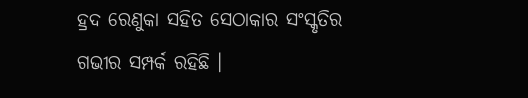ହ୍ରଦ ରେଣୁକା ସହିତ ସେଠାକାର ସଂସ୍କୃତିର ଗଭୀର ସମ୍ପର୍କ ରହିଛି ।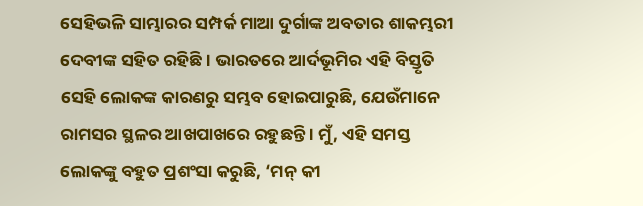ସେହିଭଳି ସାମ୍ଭାରର ସମ୍ପର୍କ ମାଆ ଦୁର୍ଗାଙ୍କ ଅବତାର ଶାକମ୍ଭରୀ ଦେବୀଙ୍କ ସହିତ ରହିଛି । ଭାରତରେ ଆର୍ଦଭୂମିର ଏହି ବିସ୍ତୃତି ସେହି ଲୋକଙ୍କ କାରଣରୁ ସମ୍ଭବ ହୋଇପାରୁଛି, ଯେଉଁମାନେ ରାମସର ସ୍ଥଳର ଆଖପାଖରେ ରହୁଛନ୍ତି । ମୁଁ, ଏହି ସମସ୍ତ ଲୋକଙ୍କୁ ବହୁତ ପ୍ରଶଂସା କରୁଛି, ‘ମନ୍ କୀ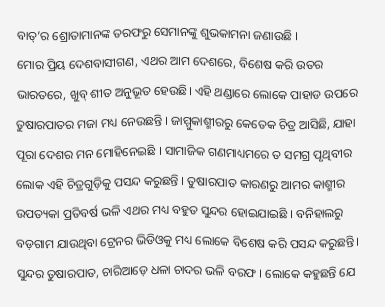ବାତ୍’ର ଶ୍ରୋତାମାନଙ୍କ ତରଫରୁ ସେମାନଙ୍କୁ ଶୁଭକାମନା ଜଣାଉଛି ।
ମୋର ପ୍ରିୟ ଦେଶବାସୀଗଣ, ଏଥର ଆମ ଦେଶରେ, ବିଶେଷ କରି ଉତର ଭାରତରେ, ଖୁବ୍ ଶୀତ ଅନୁଭୂତ ହେଉଛି। ଏହି ଥଣ୍ଡାରେ ଲୋକେ ପାହାଡ ଉପରେ ତୁଷାରପାତର ମଜା ମଧ୍ୟ ନେଉଛନ୍ତି । ଜାମ୍ମୁକାଶ୍ମୀରରୁ କେତେକ ଚିତ୍ର ଆସିଛି, ଯାହା ପୂରା ଦେଶର ମନ ମୋହିନେଇଛି । ସାମାଜିକ ଗଣମାଧ୍ୟମରେ ତ ସମଗ୍ର ପୃଥିବୀର ଲୋକ ଏହି ଚିତ୍ରଗୁଡ଼ିକୁ ପସନ୍ଦ କରୁଛନ୍ତି । ତୁଷାରପାତ କାରଣରୁ ଆମର କାଶ୍ମୀର ଉପତ୍ୟକା ପ୍ରତିବର୍ଷ ଭଳି ଏଥର ମଧ୍ୟ ବହୁତ ସୁନ୍ଦର ହୋଇଯାଇଛି । ବନିହାଲରୁ ବଡ଼ଗାମ ଯାଉଥିବା ଟ୍ରେନର ଭିଡିଓକୁ ମଧ୍ୟ ଲୋକେ ବିଶେଷ କରି ପସନ୍ଦ କରୁଛନ୍ତି। ସୁନ୍ଦର ତୁଷାରପାତ, ଚାରିଆଡ଼େ ଧଳା ଚାଦର ଭଳି ବରଫ । ଲୋକେ କହୁଛନ୍ତି ଯେ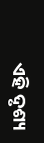ଏହି ଦୃଶ୍ୟ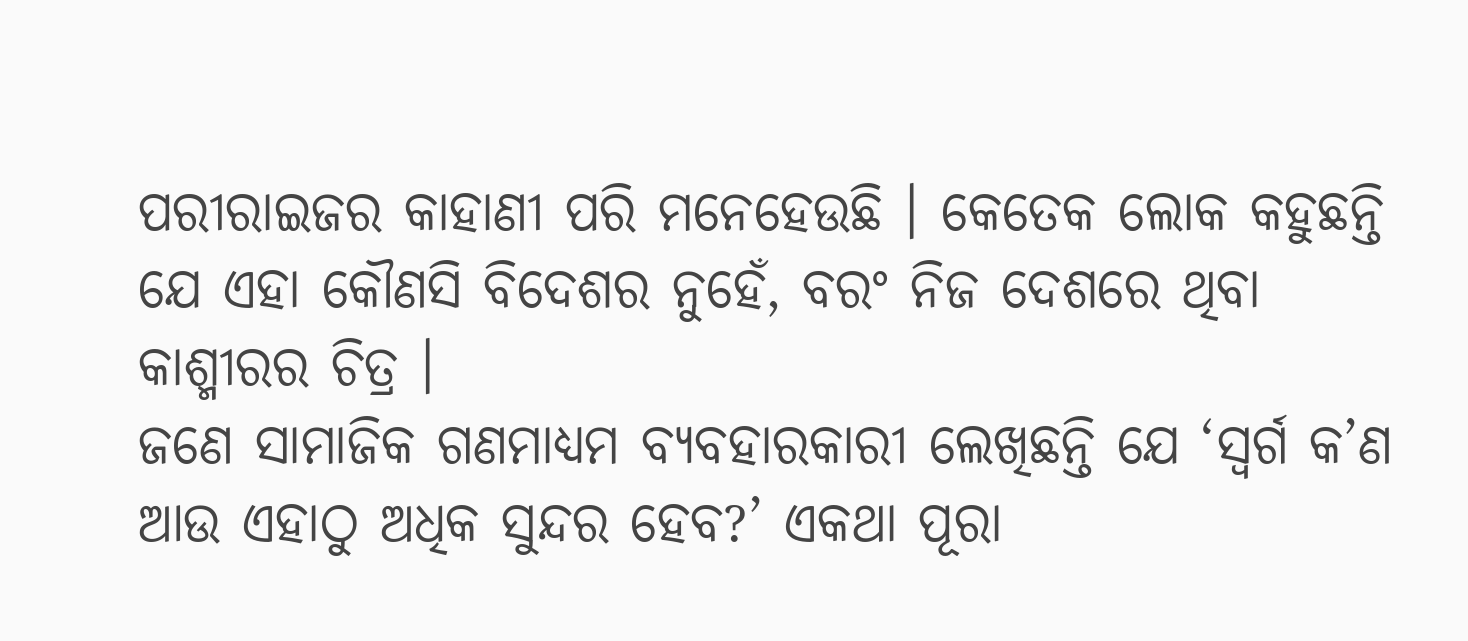ପରୀରାଇଜର କାହାଣୀ ପରି ମନେହେଉଛି । କେତେକ ଲୋକ କହୁଛନ୍ତି ଯେ ଏହା କୌଣସି ବିଦେଶର ନୁହେଁ, ବରଂ ନିଜ ଦେଶରେ ଥିବା କାଶ୍ମୀରର ଚିତ୍ର ।
ଜଣେ ସାମାଜିକ ଗଣମାଧ୍ୟମ ବ୍ୟବହାରକାରୀ ଲେଖିଛନ୍ତି ଯେ ‘ସ୍ୱର୍ଗ କ’ଣ ଆଉ ଏହାଠୁ ଅଧିକ ସୁନ୍ଦର ହେବ?’ ଏକଥା ପୂରା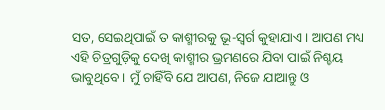ସତ, ସେଇଥିପାଇଁ ତ କାଶ୍ମୀରକୁ ଭୂ-ସ୍ୱର୍ଗ କୁହାଯାଏ । ଆପଣ ମଧ୍ୟ ଏହି ଚିତ୍ରଗୁଡ଼ିକୁ ଦେଖି କାଶ୍ମୀର ଭ୍ରମଣରେ ଯିବା ପାଇଁ ନିଶ୍ଚୟ ଭାବୁଥିବେ । ମୁଁ ଚାହିଁବି ଯେ ଆପଣ, ନିଜେ ଯାଆନ୍ତୁ ଓ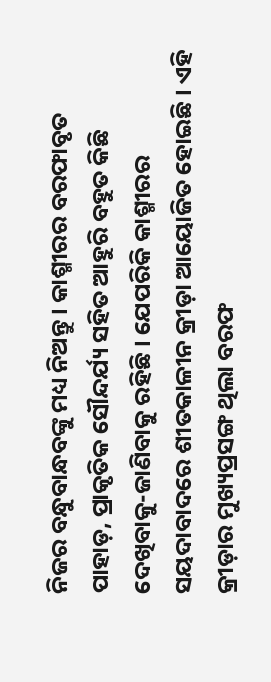ନିଜର ବନ୍ଧୁବାନ୍ଧବଙ୍କୁ ମଧ୍ୟ ନିଅନ୍ତୁ । କାଶ୍ମୀରର ବରଫାବୃତ ପାହାଡ଼, ପ୍ରାକୃତିକ ସୌନ୍ଦର୍ଯ୍ୟ ସହିତ ଆହୁରି ବହୁତ କିଛି ଦେଖିବାକୁ-ଜାଣିବାକୁ ରହିଛି । ଯେପରିକି କାଶ୍ମୀରର ସୟଦାବାଦରେ ଶୀତକାଳୀନ କ୍ରୀଡ଼ା ଆୟୋଜିତ ହୋଇଛି । ଏହି କ୍ରୀଡ଼ାର ମୁଖ୍ୟପ୍ରସଙ୍ଗ ଥିଲା ବରଫ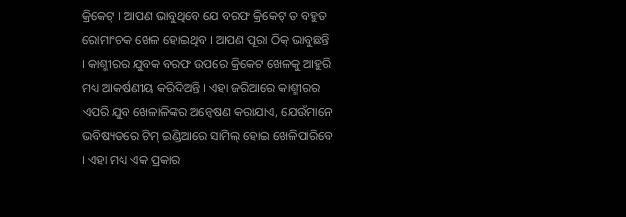କ୍ରିକେଟ୍ । ଆପଣ ଭାବୁଥିବେ ଯେ ବରଫ କ୍ରିକେଟ୍ ତ ବହୁତ ରୋମାଂଚକ ଖେଳ ହୋଇଥିବ । ଆପଣ ପୂରା ଠିକ୍ ଭାବୁଛନ୍ତି । କାଶ୍ମୀରର ଯୁବକ ବରଫ ଉପରେ କ୍ରିକେଟ ଖେଳକୁ ଆହୁରି ମଧ୍ୟ ଆକର୍ଷଣୀୟ କରିଦିଅନ୍ତି । ଏହା ଜରିଆରେ କାଶ୍ମୀରର ଏପରି ଯୁବ ଖେଳାଳିଙ୍କର ଅନ୍ୱେଷଣ କରାଯାଏ, ଯେଉଁମାନେ ଭବିଷ୍ୟତରେ ଟିମ୍ ଇଣ୍ଡିଆରେ ସାମିଲ୍ ହୋଇ ଖେଳିପାରିବେ । ଏହା ମଧ୍ୟ ଏକ ପ୍ରକାର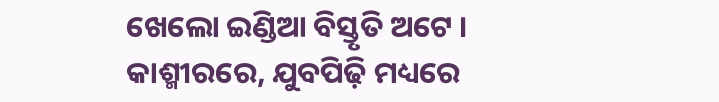ଖେଲୋ ଇଣ୍ଡିଆ ବିସ୍ତୃତି ଅଟେ । କାଶ୍ମୀରରେ, ଯୁବପିଢ଼ି ମଧ୍ୟରେ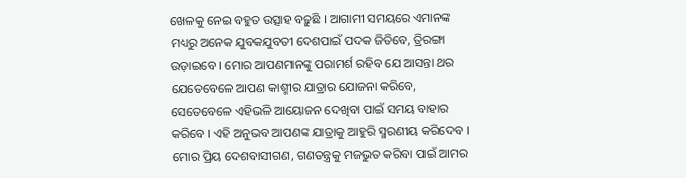ଖେଳକୁ ନେଇ ବହୁତ ଉତ୍ସାହ ବଢ଼ୁଛି । ଆଗାମୀ ସମୟରେ ଏମାନଙ୍କ ମଧ୍ୟରୁ ଅନେକ ଯୁବକଯୁବତୀ ଦେଶପାଇଁ ପଦକ ଜିତିବେ, ତ୍ରିରଙ୍ଗା ଉଡ଼ାଇବେ । ମୋର ଆପଣମାନଙ୍କୁ ପରାମର୍ଶ ରହିବ ଯେ ଆସନ୍ତା ଥର ଯେତେବେଳେ ଆପଣ କାଶ୍ମୀର ଯାତ୍ରାର ଯୋଜନା କରିବେ, ସେତେବେଳେ ଏହିଭଳି ଆୟୋଜନ ଦେଖିବା ପାଇଁ ସମୟ ବାହାର କରିବେ । ଏହି ଅନୁଭବ ଆପଣଙ୍କ ଯାତ୍ରାକୁ ଆହୁରି ସ୍ମରଣୀୟ କରିଦେବ ।
ମୋର ପ୍ରିୟ ଦେଶବାସୀଗଣ, ଗଣତନ୍ତ୍ରକୁ ମଜଭୁତ କରିବା ପାଇଁ ଆମର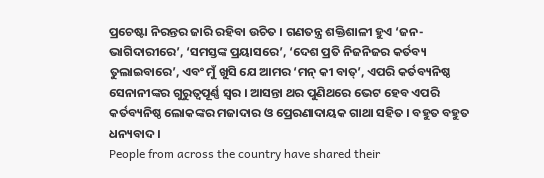ପ୍ରଚେଷ୍ଟା ନିରନ୍ତର ଜାରି ରହିବା ଉଚିତ । ଗଣତନ୍ତ୍ର ଶକ୍ତିଶାଳୀ ହୁଏ ‘ଜନ-ଭାଗିଦାରୀରେ’, ‘ସମସ୍ତଙ୍କ ପ୍ରୟାସରେ’, ‘ଦେଶ ପ୍ରତି ନିଜନିଜର କର୍ତବ୍ୟ ତୁଲାଇବାରେ’, ଏବଂ ମୁଁ ଖୁସି ଯେ ଆମର ‘ମନ୍ କୀ ବାତ୍’, ଏପରି କର୍ତବ୍ୟନିଷ୍ଠ ସେନାନୀଙ୍କର ଗୁରୁତ୍ୱପୂର୍ଣ୍ଣ ସ୍ୱର । ଆସନ୍ତା ଥର ପୁଣିଥରେ ଭେଟ ହେବ ଏପରି କର୍ତବ୍ୟନିଷ୍ଠ ଲୋକଙ୍କର ମଜାଦାର ଓ ପ୍ରେରଣାଦାୟକ ଗାଥା ସହିତ । ବହୁତ ବହୁତ ଧନ୍ୟବାଦ ।
People from across the country have shared their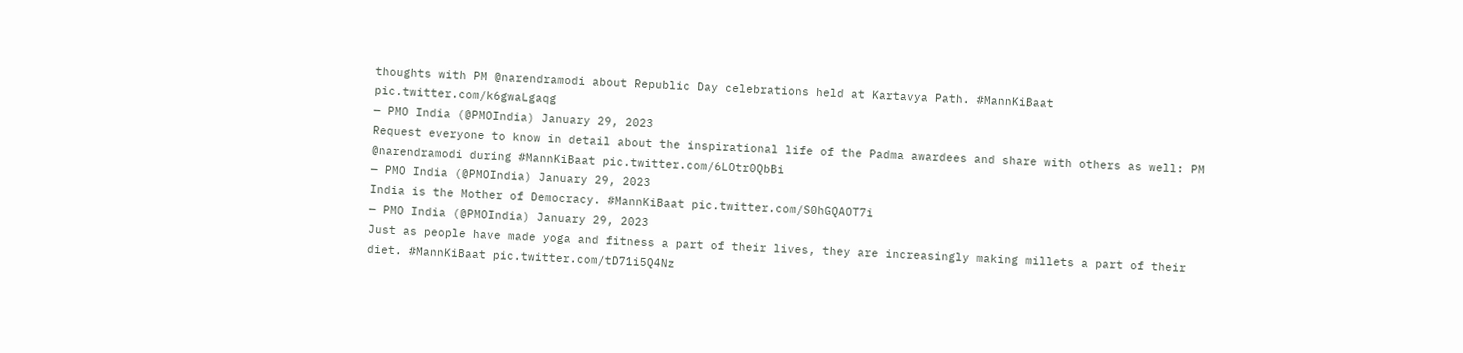thoughts with PM @narendramodi about Republic Day celebrations held at Kartavya Path. #MannKiBaat pic.twitter.com/k6gwaLgaqg
— PMO India (@PMOIndia) January 29, 2023
Request everyone to know in detail about the inspirational life of the Padma awardees and share with others as well: PM @narendramodi during #MannKiBaat pic.twitter.com/6LOtr0QbBi
— PMO India (@PMOIndia) January 29, 2023
India is the Mother of Democracy. #MannKiBaat pic.twitter.com/S0hGQAOT7i
— PMO India (@PMOIndia) January 29, 2023
Just as people have made yoga and fitness a part of their lives, they are increasingly making millets a part of their diet. #MannKiBaat pic.twitter.com/tD71i5Q4Nz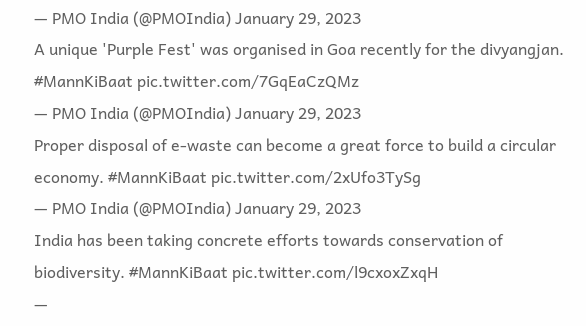— PMO India (@PMOIndia) January 29, 2023
A unique 'Purple Fest' was organised in Goa recently for the divyangjan. #MannKiBaat pic.twitter.com/7GqEaCzQMz
— PMO India (@PMOIndia) January 29, 2023
Proper disposal of e-waste can become a great force to build a circular economy. #MannKiBaat pic.twitter.com/2xUfo3TySg
— PMO India (@PMOIndia) January 29, 2023
India has been taking concrete efforts towards conservation of biodiversity. #MannKiBaat pic.twitter.com/l9cxoxZxqH
—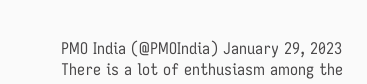PMO India (@PMOIndia) January 29, 2023
There is a lot of enthusiasm among the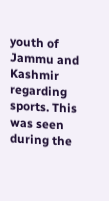youth of Jammu and Kashmir regarding sports. This was seen during the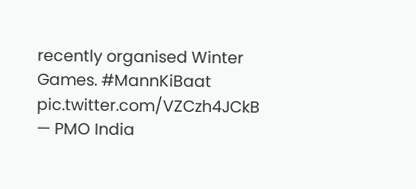recently organised Winter Games. #MannKiBaat pic.twitter.com/VZCzh4JCkB
— PMO India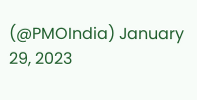(@PMOIndia) January 29, 2023